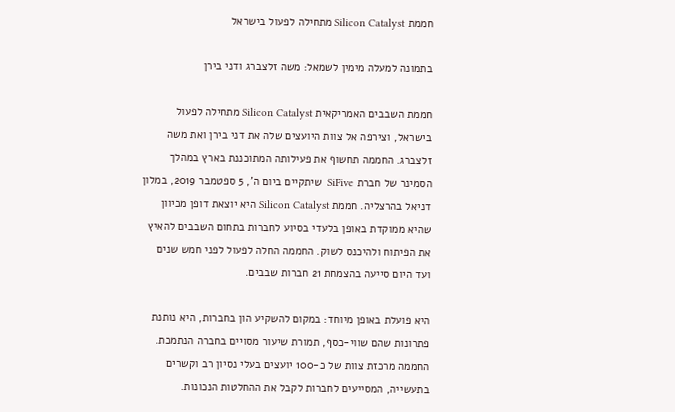חממת Silicon Catalyst מתחילה לפעול בישראל

בתמונה למעלה מימין לשמאל: משה זלצברג ודני בירן

חממת השבבים האמריקאית Silicon Catalyst מתחילה לפעול בישראל, וצירפה אל צוות היועצים שלה את דני בירן ואת משה זלצברג. החממה תחשוף את פעילותה המתוכננת בארץ במהלך הסמינר של חברת SiFive  שיתקיים ביום ה', 5 ספטמבר 2019, במלון דניאל בהרצליה. חממת Silicon Catalyst היא יוצאת דופן מכיוון שהיא ממוקדת באופן בלעדי בסיוע לחברות בתחום השבבים להאיץ את הפיתוח ולהיכנס לשוק. החממה החלה לפעול לפני חמש שנים ועד היום סייעה בהצמחת 21 חברות שבבים.

היא פועלת באופן מיוחד: במקום להשקיע הון בחברות, היא נותנת פתרונות שהם שווי-כסף, תמורת שיעור מסויים בחברה הנתמכת. החממה מרכזת צוות של כ-100 יועצים בעלי נסיון רב וקשרים בתעשייה, המסייעים לחברות לקבל את ההחלטות הנכונות.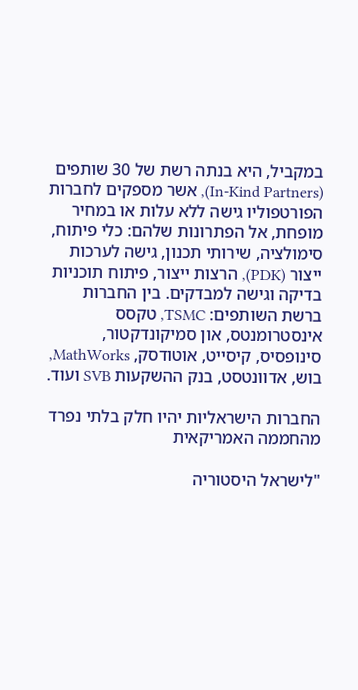במקביל, היא בנתה רשת של 30 שותפים (In-Kind Partners), אשר מספקים לחברות הפורטפוליו גישה ללא עלות או במחיר מופחת, אל הפתרונות שלהם: כלי פיתוח, סימולציה, שירותי תכנון, גישה לערכות ייצור (PDK), הרצות ייצור, פיתוח תוכניות בדיקה וגישה למבדקים. בין החברות ברשת השותפים: TSMC, טקסס אינסטרומנטס, און סמיקונדקטור, סינופסיס, קיסייט, אוטודסק, MathWorks, בוש, אדוונטסט, בנק ההשקעות SVB ועוד.

החברות הישראליות יהיו חלק בלתי נפרד מהחממה האמריקאית

"לישראל היסטוריה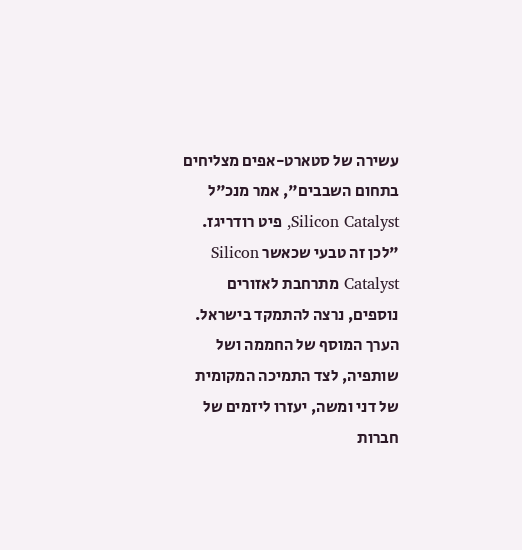עשירה של סטארט-אפים מצליחים בתחום השבבים", אמר מנכ"ל Silicon Catalyst, פיט רודריגז. "לכן זה טבעי שכאשר Silicon Catalyst מתרחבת לאזורים נוספים, נרצה להתמקד בישראל. הערך המוסף של החממה ושל שותפיה, לצד התמיכה המקומית של דני ומשה, יעזרו ליזמים של חברות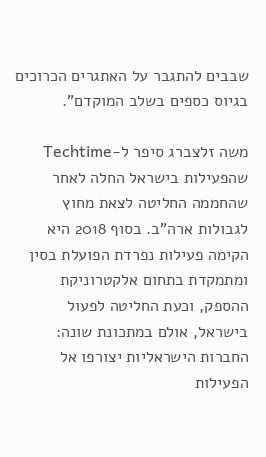שבבים להתגבר על האתגרים הכרוכים בגיוס כספים בשלב המוקדם".

משה זלצברג סיפר ל-Techtime שהפעילות בישראל החלה לאחר שהחממה החליטה לצאת מחוץ לגבולות ארה"ב. בסוף 2018 היא הקימה פעילות נפרדת הפועלת בסין ומתמקדת בתחום אלקטרוניקת ההספק, וכעת החליטה לפעול בישראל, אולם במתכונת שונה: החברות הישראליות יצורפו אל הפעילות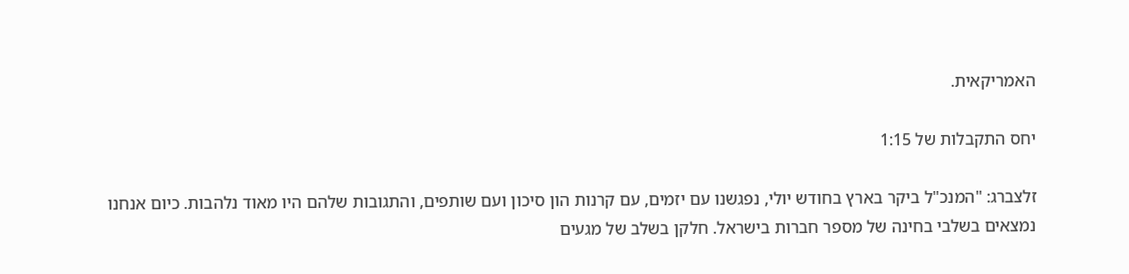האמריקאית.

יחס התקבלות של 1:15

זלצברג: "המנכ"ל ביקר בארץ בחודש יולי, נפגשנו עם יזמים, עם קרנות הון סיכון ועם שותפים, והתגובות שלהם היו מאוד נלהבות. כיום אנחנו נמצאים בשלבי בחינה של מספר חברות בישראל. חלקן בשלב של מגעים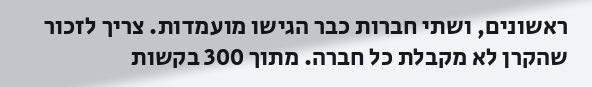ראשונים, ושתי חברות כבר הגישו מועמדות. צריך לזכור שהקרן לא מקבלת כל חברה. מתוך 300 בקשות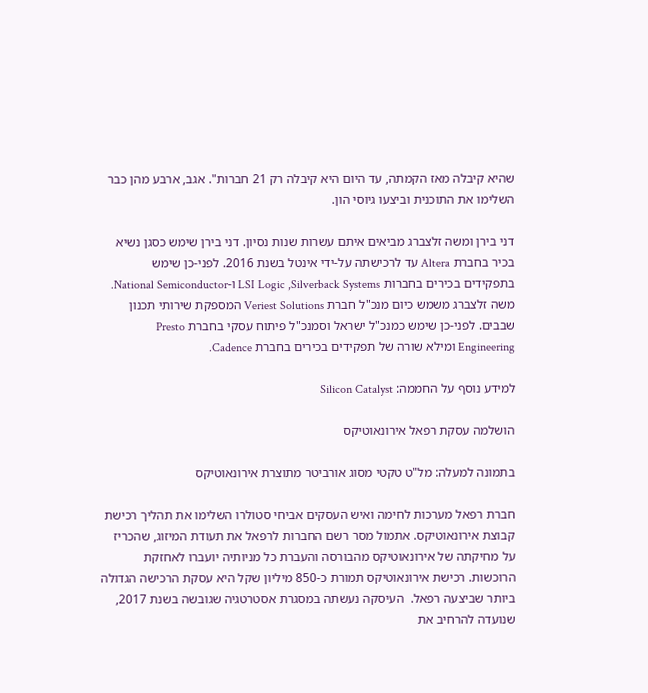שהיא קיבלה מאז הקמתה, עד היום היא קיבלה רק 21 חברות". אגב, ארבע מהן כבר השלימו את התוכנית וביצעו גיוסי הון.

דני בירן ומשה זלצברג מביאים איתם עשרות שנות נסיון. דני בירן שימש כסגן נשיא בכיר בחברת Altera עד לרכישתה על-ידי אינטל בשנת 2016. לפני-כן שימש בתפקידים בכירים בחברות LSI Logic ,Silverback Systems ו-National Semiconductor. משה זלצברג משמש כיום מנכ"ל חברת Veriest Solutions המספקת שירותי תכנון שבבים. לפני-כן שימש כמנכ"ל ישראל וסמנכ"ל פיתוח עסקי בחברת Presto Engineering ומילא שורה של תפקידים בכירים בחברת Cadence.

למידע נוסף על החממה: Silicon Catalyst

הושלמה עסקת רפאל אירונאוטיקס

בתמונה למעלה: מל"ט טקטי מסוג אורביטר מתוצרת אירונאוטיקס

חברת רפאל מערכות לחימה ואיש העסקים אביחי סטולרו השלימו את תהליך רכישת קבוצת אירונאוטיקס. אתמול מסר רשם החברות לרפאל את תעודת המיזוג, שהכריז על מחיקתה של אירונאוטיקס מהבורסה והעברת כל מניותיה יועברו לאחזקת הרוכשות. רכישת אירונאוטיקס תמורת כ-850 מיליון שקל היא עסקת הרכישה הגדולה ביותר שביצעה רפאל.  העיסקה נעשתה במסגרת אסטרטגיה שגובשה בשנת 2017, שנועדה להרחיב את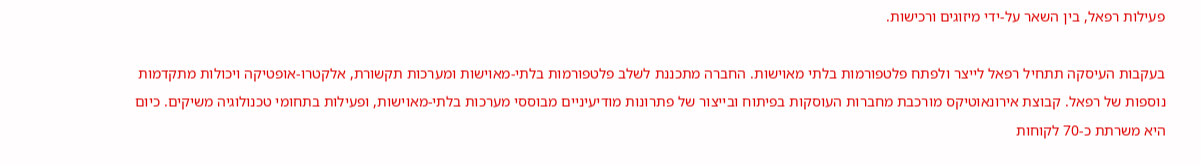פעילות רפאל, בין השאר על-ידי מיזוגים ורכישות.

בעקבות העיסקה תתחיל רפאל לייצר ולפתח פלטפורמות בלתי מאוישות. החברה מתכננת לשלב פלטפורמות בלתי-מאוישות ומערכות תקשורת, אלקטרו-אופטיקה ויכולות מתקדמות נוספות של רפאל. קבוצת אירונאוטיקס מורכבת מחברות העוסקות בפיתוח ובייצור של פתרונות מודיעיניים מבוססי מערכות בלתי-מאוישות, ופעילות בתחומי טכנולוגיה משיקים. כיום היא משרתת כ-70 לקוחות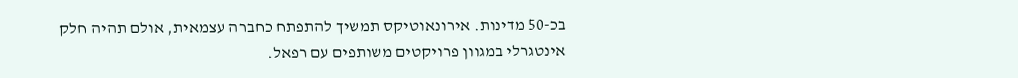בכ-50 מדינות. אירונאוטיקס תמשיך להתפתח כחברה עצמאית, אולם תהיה חלק אינטגרלי במגוון פרויקטים משותפים עם רפאל.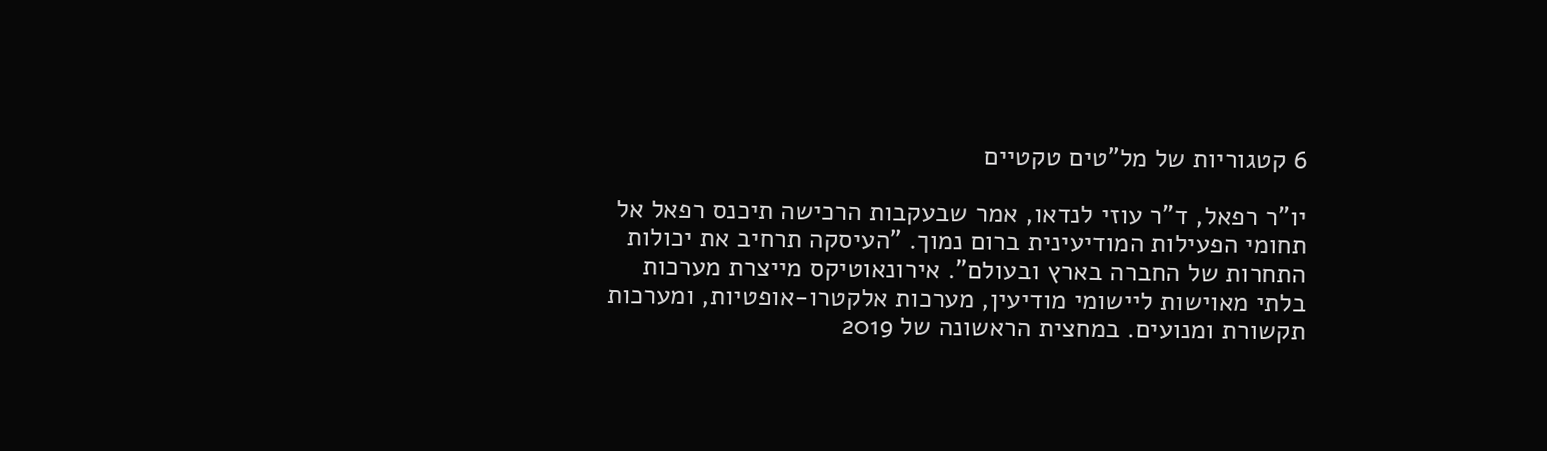6 קטגוריות של מל"טים טקטיים

יו"ר רפאל, ד"ר עוזי לנדאו, אמר שבעקבות הרכישה תיכנס רפאל אל תחומי הפעילות המודיעינית ברום נמוך. "העיסקה תרחיב את יכולות התחרות של החברה בארץ ובעולם". אירונאוטיקס מייצרת מערכות בלתי מאוישות ליישומי מודיעין, מערכות אלקטרו-אופטיות, ומערכות תקשורת ומנועים. במחצית הראשונה של 2019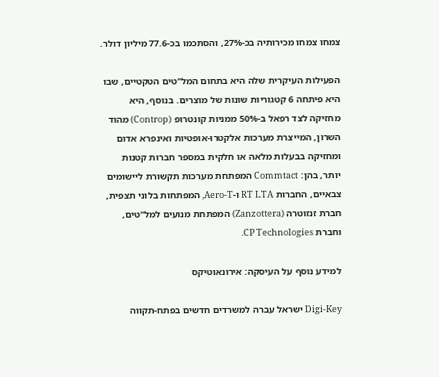צמחו צמחו מכירותיה בכ-27%, והסתכמו בכ-77.6 מיליון דולר.

הפעילות העיקרית שלה היא בתחום המל"טים הטקטיים, שבו היא פיתחה 6 קטגוריות שונות של מוצרים. בנוסף, היא מחזיקה לצד רפאל ב-50% ממניות קונטרופ (Controp) מהוד השרון, המייצרת מערכות אלקטרו-אופטיות ואינפרא אדום ומחזיקה בבעלות מלאה או חלקית במספר חברות קטנות יותר, בהן: Commtact המפתחת מערכות תקשורת ליישומים צבאיים, החברות RT LTA ו-Aero-T, המפתחות בלוני תצפית, חברת זנזוטרה (Zanzottera) המפתחת מנועים למל"טים, וחברת CP Technologies.

למידע נוסף על העיסקה: אירונאוטיקס

Digi-Key ישראל עברה למשרדים חדשים בפתח-תקווה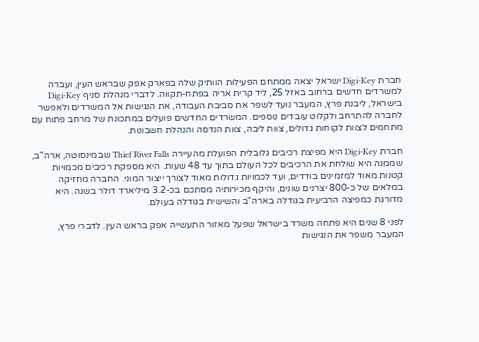חברת Digi-Key ישראל יצאה ממתחם הפעילות הוותיק שלה בפארק אפק שבראש העין, ועברה למשרדים חדשים ברחוב באזל 25, ליד קרית אריה בפתח-תקווה. לדברי מנהלת סניף Digi-Key בישראל, ליבנת פרץ, המעבר נועד לשפר את סביבת העבודה, את הנגישות אל המשרדים ולאפשר לחברה להתרחב ולקלוט עובדים נוספים. המשרדים החדשים פועלים במתכונת של מרחב פתוח עם מתחמים לצוות לקוחות גדולים, צוות ליבה, צוות הנדסה והנהלת חשבונות.

חברת Digi-Key היא מפיצת רכיבים גלובלית הפועלת מהעיירה Thief River Falls שבמינסוטה, ארה"ב, שממנה היא שולחת את הרכיבים לכל העולם בתוך עד 48 שעות. היא מספקת רכיבים מכמויות קטנות מאוד למזמינים בודדים, ועד לכמויות גדולות מאוד לצורך ייצור המוני. החברה מחזיקה במלאים של כ-800 יצרנים שונים, והיקף מכירותיה מסתכם בכ-3.2 מיליארד דולר בשנה. היא מדורגת כמפיצה הרביעית בגודלה בארה"ב והשישית בגודלה בעולם.

לפני 8 שנים היא פתחה משרד בישראל שפעל מאזור התעשייה אפק בראש העין. לדברי פרץ, המעבר משפר את הנגישות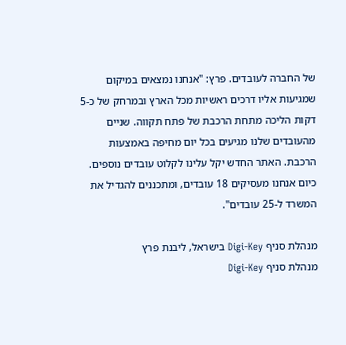של החברה לעובדים. פרץ: "אנחנו נמצאים במיקום שמגיעות אליו דרכים ראשיות מכל הארץ ובמרחק של כ-5 דקות הליכה מתחת הרכבת של פתח תקווה. שניים מהעובדים שלנו מגיעים בכל יום מחיפה באמצעות הרכבת. האתר החדש יקל עלינו לקלוט עובדים נוספים. כיום אנחנו מעסיקים 18 עובדים, ומתכננים להגדיל את המשרד ל-25 עובדים".

מנהלת סניף Digi-Key בישראל, ליבנת פרץ
מנהלת סניף Digi-Key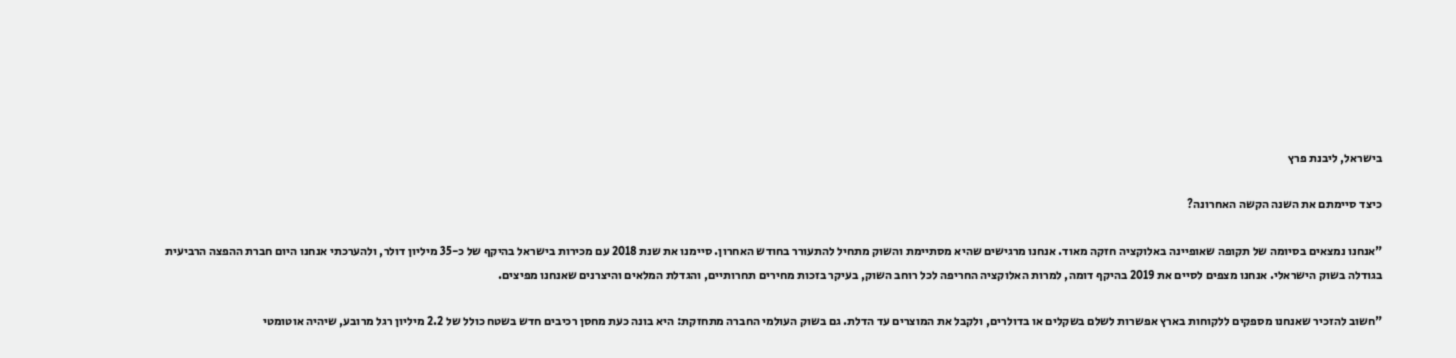בישראל, ליבנת פרץ

כיצד סיימתם את השנה הקשה האחרונה?

"אנחנו נמצאים בסיומה של תקופה שאופיינה באלוקציה חזקה מאוד. אנחנו מרגישים שהיא מסתיימת והשוק מתחיל להתעורר בחודש האחרון. סיימנו את שנת 2018 עם מכירות בישראל בהיקף של כ-35 מיליון דולר, ולהערכתי אנחנו היום חברת ההפצה הרביעית בגודלה בשוק הישראלי. אנחנו מצפים לסיים את 2019 בהיקף דומה, למרות האלוקציה החריפה לכל רוחב השוק, בעיקר בזכות מחירים תחרותיים, והגדלת המלאים והיצרנים שאנחנו מפיצים.

"חשוב להזכיר שאנחנו מספקים ללקוחות בארץ אפשרות לשלם בשקלים או בדולרים, ולקבל את המוצרים עד הדלת. גם בשוק העולמי החברה מתחזקת: היא בונה כעת מחסן רכיבים חדש בשטח כולל של 2.2 מיליון רגל מרובע, שיהיה אוטומטי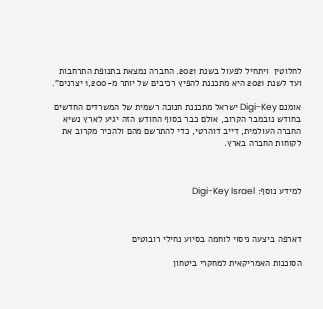לחלוטין  ויתחיל לפעול בשנת 2021. החברה נמצאת בתנופת התרחבות ועד לשנת 2021 היא מתכננת להפיץ רכיבים של יותר מ-1,200 יצרנים".

אומנם Digi-Key ישראל מתכננת חנוכה רשמית של המשרדים החדשים בחודש נובמבר הקרוב, אולם כבר בסוף החודש הזה יגיע לארץ נשיא החברה העולמית, דייב דוהרטי, כדי להתרשם מהם ולהכיר מקרוב את לקוחות החברה בארץ.



למידע נוסף: Digi-Key Israel



דארפה ביצעה ניסוי לוחמה בסיוע נחילי רובוטים

הסוכנות האמריקאית למחקרי ביטחון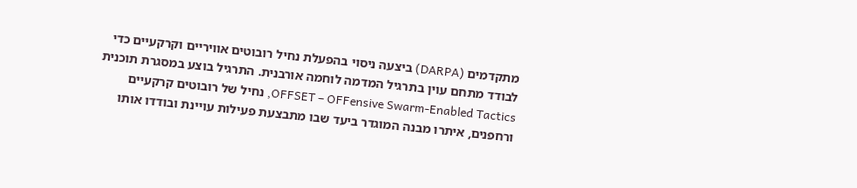מתקדמים (DARPA) ביצעה ניסוי בהפעלת נחיל רובוטים אוויריים וקרקעיים כדי לבודד מתחם עוין בתרגיל המדמה לוחמה אורבנית. התרגיל בוצע במסגרת תוכנית OFFSET – OFFensive Swarm-Enabled Tactics, נחיל של רובוטים קרקעיים ורחפנים, איתרו מבנה המוגדר ביעד שבו מתבצעת פעילות עויינת ובודדו אותו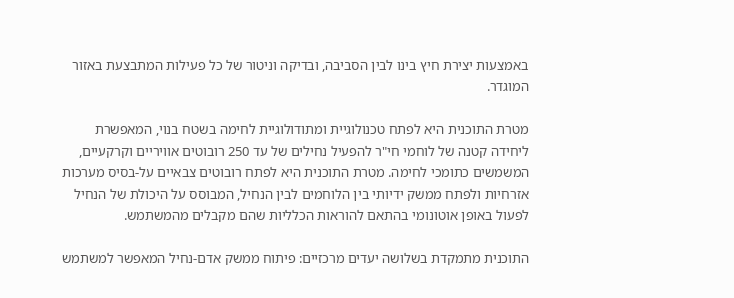באמצעות יצירת חיץ בינו לבין הסביבה, ובדיקה וניטור של כל פעילות המתבצעת באזור המוגדר.

מטרת התוכנית היא לפתח טכנולוגיית ומתודולוגיית לחימה בשטח בנוי, המאפשרת ליחידה קטנה של לוחמי חי"ר להפעיל נחילים של עד 250 רובוטים אוויריים וקרקעיים, המשמשים כתומכי לחימה. מטרת התוכנית היא לפתח רובוטים צבאיים על-בסיס מערכות אזרחיות ולפתח ממשק ידיותי בין הלוחמים לבין הנחיל, המבוסס על היכולת של הנחיל לפעול באופן אוטונומי בהתאם להוראות הכלליות שהם מקבלים מהמשתמש.

התוכנית מתמקדת בשלושה יעדים מרכזיים: פיתוח ממשק אדם-נחיל המאפשר למשתמש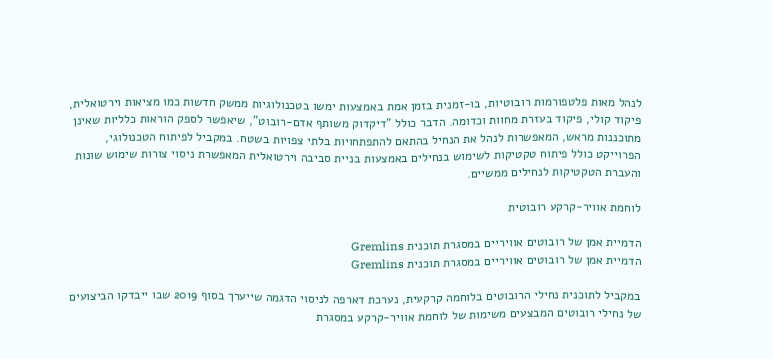לנהל מאות פלטפורמות רובוטיות, בו-זמנית בזמן אמת באמצעות ימשו בטכנולוגיות ממשק חדשות כמו מציאות וירטואלית, פיקוד קולי, פיקוד בעזרת מחוות וכדומה. הדבר כולל "דיקדוק משותף אדם-רובוט", שיאפשר לספק הוראות כלליות שאינן מתוכננות מראש, המאפשרות לנהל את הנחיל בהתאם להתפתחויות בלתי צפויות בשטח. במקביל לפיתוח הטכנולוגי, הפרוייקט כולל פיתוח טקטיקות לשימוש בנחילים באמצעות בניית סביבה וירטואלית המאפשרת ניסוי צורות שימוש שונות והעברת הטקטיקות לנחילים ממשיים.

לוחמת אוויר-קרקע רובוטית

הדמיית אמן של רובוטים אוויריים במסגרת תוכנית Gremlins
הדמיית אמן של רובוטים אוויריים במסגרת תוכנית Gremlins

במקביל לתוכנית נחילי הרובוטים בלוחמה קרקעית, נערכת דארפה לניסוי הדגמה שייערך בסוף 2019 שבו ייבדקו הביצועים של נחילי רובוטים המבצעים משימות של לוחמת אוויר-קרקע במסגרת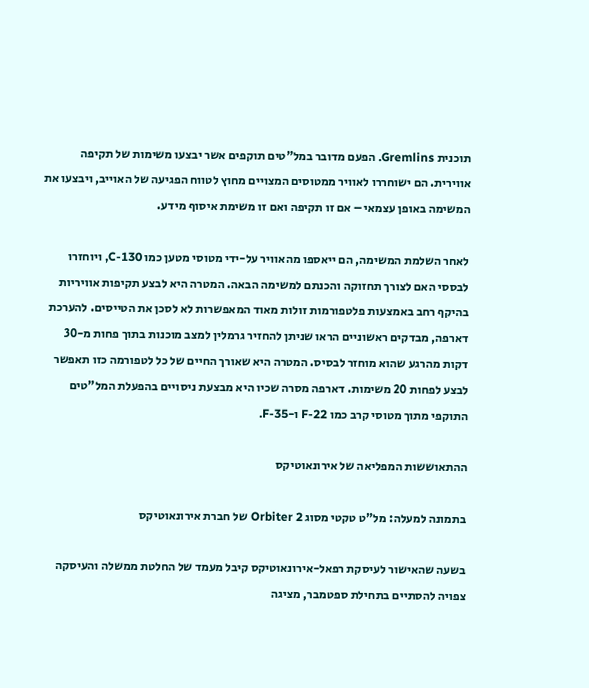תוכנית Gremlins. הפעם מדובר במל"טים תוקפים אשר יבצעו משימות של תקיפה אווירית. הם ישוחררו לאוויר ממטוסים המצויים מחוץ לטווח הפגיעה של האוייב, ויבצעו את המשימה באופן עצמאי – אם זו תקיפה ואם זו משימת איסוף מידע.

לאחר השלמת המשימה, הם ייאספו מהאוויר על-ידי מטוסי מטען כמו C-130, ויוחזרו לבססי האם לצורך תחזוקה והכנתם למשימה הבאה. המטרה היא לבצע תקיפות אוויריות בהיקף רחב באמצעות פלטפורמות זולות מאוד המאפשרות לא לסכן את הטייסים. להערכת דארפה, מבדקים ראשוניים הראו שניתן להחזיר גרמלין למצב מוכנות בתוך פחות מ-30 דקות מהרגע שהוא מוחזר לבסיס. המטרה היא שאורך החיים של כל לטפורמה כזו תאפשר לבצע לפחות 20 משימות. דארפה מסרה שכיו היא מבצעת ניסויים בהפעלת המל"טים התוקפי מתוך מטוסי קרב כמו F-22 ו-F-35.

ההתאוששות המפליאה של אירונאוטיקס

בתמונה למעלה: מל"ט טקטי מסוג Orbiter 2 של חברת אירונאוטיקס

בשעה שהאישור לעיסקת רפאל-אירונאוטיקס קיבל מעמד של החלטת ממשלה והעיסקה צפויה להסתיים בתחילת ספטמבר, מציגה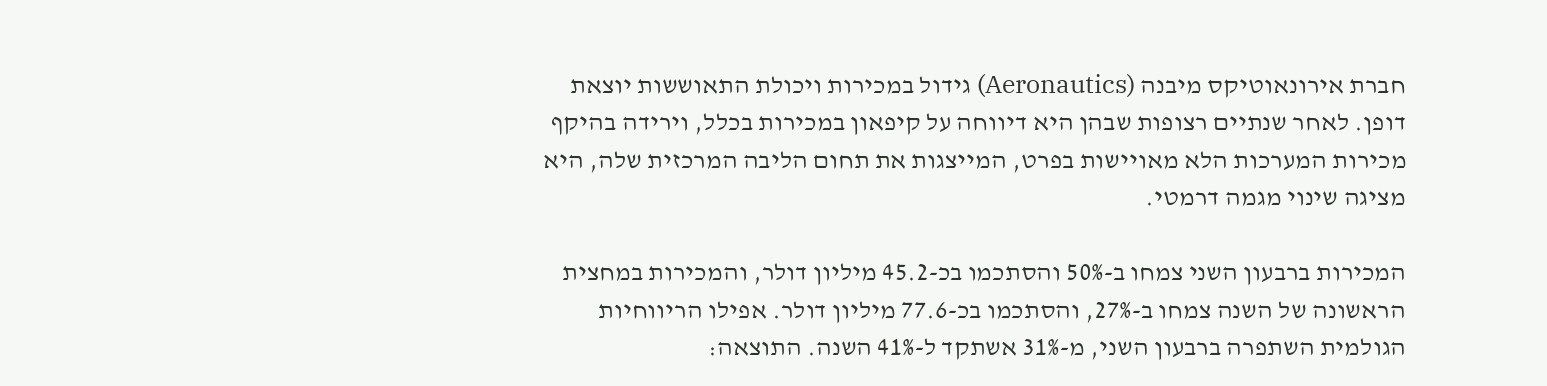חברת אירונאוטיקס מיבנה (Aeronautics) גידול במכירות ויכולת התאוששות יוצאת דופן. לאחר שנתיים רצופות שבהן היא דיווחה על קיפאון במכירות בכלל, וירידה בהיקף מכירות המערכות הלא מאויישות בפרט, המייצגות את תחום הליבה המרכזית שלה, היא מציגה שינוי מגמה דרמטי.

המכירות ברבעון השני צמחו ב-50% והסתכמו בכ-45.2 מיליון דולר, והמכירות במחצית הראשונה של השנה צמחו ב-27%, והסתכמו בכ-77.6 מיליון דולר. אפילו הריווחיות הגולמית השתפרה ברבעון השני, מ-31% אשתקד ל-41% השנה. התוצאה: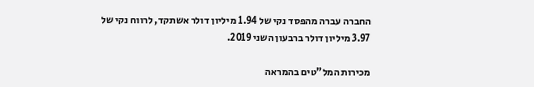החברה עברה מהפסד נקי של 1.94 מיליון דולר אשתקד, לרווח נקי של 3.97 מיליון דולר ברבעון השני 2019.

מכירות המל"טים בהמראה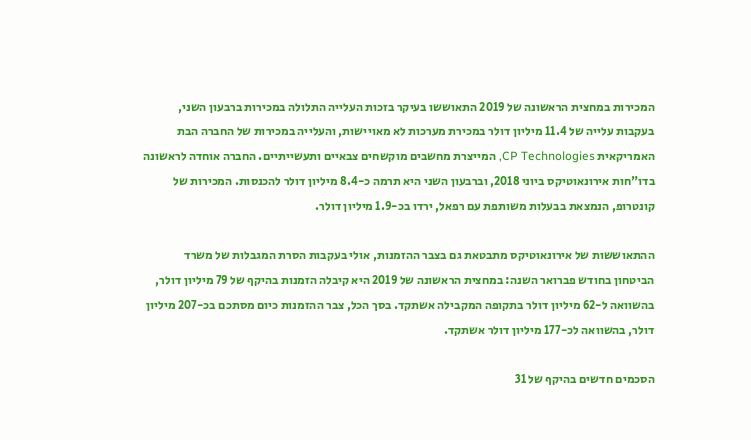המכירות במחצית הראשונה של 2019 התאוששו בעיקר בזכות העלייה התלולה במכירות ברבעון השני, בעקבות עלייה של 11.4 מיליון דולר במכירת מערכות לא מאויישות, והעלייה במכירות של החברה הבת האמריקאית CP Technologies, המייצרת מחשבים מוקשחים צבאיים ותעשייתיים. החברה אוחדה לראשונה בדו"חות אירונאוטיקס ביוני 2018, וברבעון השני היא תרמה כ-8.4 מיליון דולר להכנסות. המכירות של קונטרופ, הנמצאת בבעלות משותפת עם רפאל, ירדו בכ-1.9 מיליון דולר.

ההתאוששות של אירונאוטיקס מתבטאת גם בצבר ההזמנות, אולי בעקבות הסרת המגבלות של משרד הביטחון בחודש פברואר השנה: במחצית הראשונה של 2019 היא קיבלה הזמנות בהיקף של 79 מיליון דולר, בהשוואה ל-62 מיליון דולר בתקופה המקבילה אשתקד. בסך הכל, צבר ההזמנות כיום מסתכם בכ-207 מיליון דולר, בהשוואה לכ-177 מיליון דולר אשתקד.

הסכמים חדשים בהיקף של 31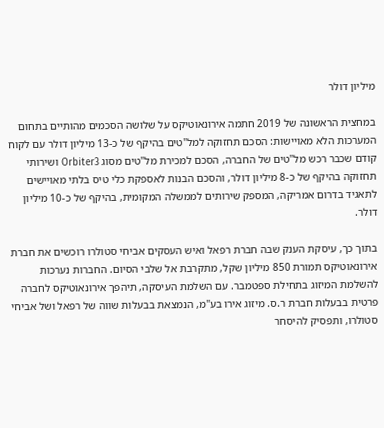מיליון דולר

במחצית הראשונה של 2019 חתמה אירונאוטיקס על שלושה הסכמים מהותיים בתחום המערכות הלא מאויישות: הסכם תחזוקה למל"טים בהיקף של כ-13 מיליון דולר עם לקוח קודם שכבר רכש מל"טים של החברה, הסכם למכירת מל"טים מסוג Orbiter3 ושירותי תחזוקה בהיקף של כ-8 מיליון דולר, והסכם הבנות לאספקת כלי טיס בלתי מאויישים לתאגיד בדרום אמריקה, המספק שירותים לממשלה המקומית, בהיקף של כ-10 מיליון דולר.

בתוך כך, עיסקת הענק שבה חברת רפאל ואיש העסקים אביחי סטולרו רוכשים את חברת אירונאוטיקס תמורת 850 מיליון שקל, מתקרבת אל שלבי הסיום. החברות נערכות להשלמת המיזוג בתחילת ספטמבר. עם השלמת העיסקה, תיהפך אירונאוטיקס לחברה פרטית בבעלות חברת ר.ס. מיזוג אירו בע"מ, הנמצאת בבעלות שווה של רפאל ושל אביחי סטולרו, ותפסיק להיסחר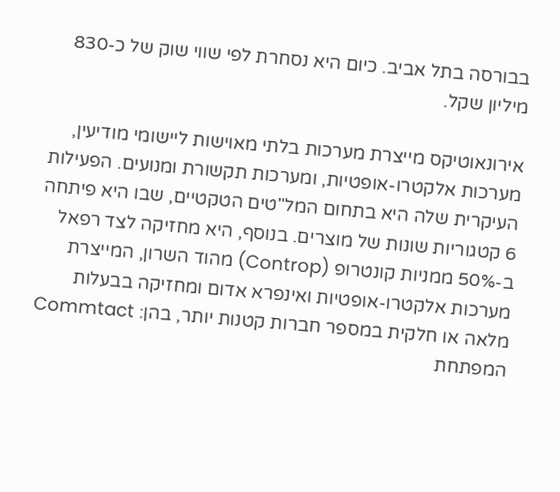בבורסה בתל אביב. כיום היא נסחרת לפי שווי שוק של כ-830 מיליון שקל.

אירונאוטיקס מייצרת מערכות בלתי מאוישות ליישומי מודיעין, מערכות אלקטרו-אופטיות, ומערכות תקשורת ומנועים. הפעילות העיקרית שלה היא בתחום המל"טים הטקטיים, שבו היא פיתחה 6 קטגוריות שונות של מוצרים. בנוסף, היא מחזיקה לצד רפאל ב-50% ממניות קונטרופ (Controp) מהוד השרון, המייצרת מערכות אלקטרו-אופטיות ואינפרא אדום ומחזיקה בבעלות מלאה או חלקית במספר חברות קטנות יותר, בהן: Commtact המפתחת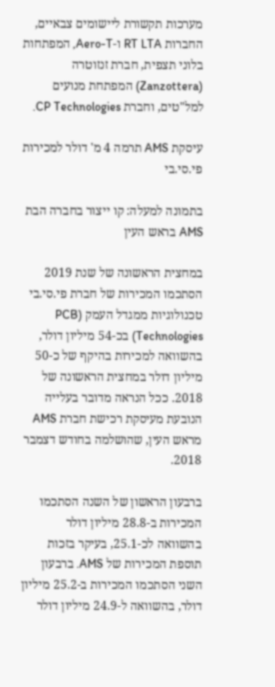מערכות תקשורת ליישומים צבאיים, החברות RT LTA ו-Aero-T, המפתחות בלוני תצפית, חברת זנזוטרה (Zanzottera) המפתחת מנועים למל"טים, וחברת CP Technologies.

עיסקת AMS תרמה 4 מ' דולר למכירות פי.סי.בי

בתמונה למעלה: קו ייצור בחברה הבת AMS בראש העין

במחצית הראשונה של שנת 2019 הסתכמו המכירות של חברת פי.סי.בי טכנולוגיות ממגדל העמק (PCB Technologies) בכ-54 מיליון דולר, בהשוואה למכירות בהיקף של כ-50 מיליון דולר במחצית הראשונה של 2018. ככל הנראה מדובר בעלייה הנובעת מעיסקת רכישת חברת AMS מראש העין, שהושלמה בחודש דצמבר 2018.

ברבעון הראשון של השנה הסתכמו המכירות ב-28.8 מיליון דולר בהשוואה לכ-25.1, בעיקר בזכות תוספת המכירות של AMS. ברבעון השני הסתכמו המכירות ב-25.2 מיליון דולר, בהשוואה ל-24.9 מיליון דולר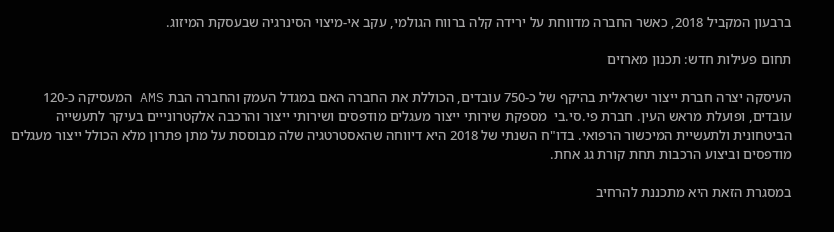ברבעון המקביל 2018, כאשר החברה מדווחת על ירידה קלה ברווח הגולמי, עקב אי-מיצוי הסינרגיה שבעסקת המיזוג.

תחום פעילות חדש: תכנון מארזים

העיסקה יצרה חברת ייצור ישראלית בהיקף של כ-750 עובדים, הכוללת את החברה האם במגדל העמק והחברה הבת AMS המעסיקה כ-120 עובדים, ופועלת מראש העין. חברת פי.סי.בי  מספקת שירותי ייצור מעגלים מודפסים ושירותי ייצור והרכבה אלקטרונייים בעיקר לתעשייה הביטחונית ולתעשיית המיכשור הרפואי. בדו"ח השנתי של 2018 היא דיווחה שהאסטרטגיה שלה מבוססת על מתן פתרון מלא הכולל ייצור מעגלים מודפסים וביצוע הרכבות תחת קורת גג אחת.

במסגרת הזאת היא מתכננת להרחיב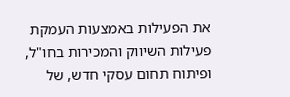את הפעילות באמצעות העמקת פעילות השיווק והמכירות בחו"ל, ופיתוח תחום עסקי חדש, של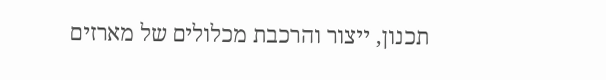תכנון, ייצור והרכבת מכלולים של מארזים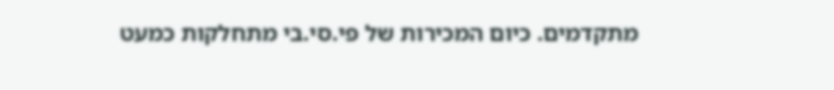מתקדמים. כיום המכירות של פי.סי.בי מתחלקות כמעט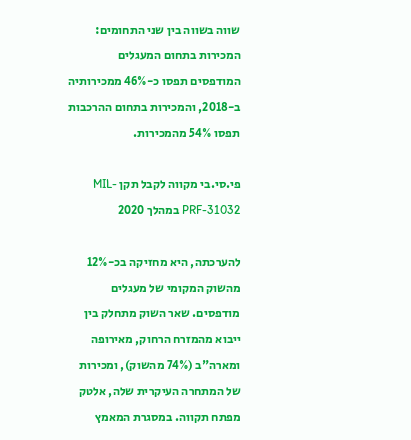שווה בשווה בין שני התחומים: המכירות בתחום המעגלים המודפסים תפסו כ-46% ממכירותיה ב-2018, והמכירות בתחום ההרכבות תפסו 54% מהמכירות.

פי.סי.בי מקווה לקבל תקן MIL-PRF-31032 במהלך 2020

להערכתה, היא מחזיקה בכ-12% מהשוק המקומי של מעגלים מודפסים. שאר השוק מתחלק בין ייבוא מהמזרח הרחוק, מאירופה ומארה"ב (74% מהשוק), ומכירות של המתחרה העיקרית שלה, אלטק מפתח תקווה. במסגרת המאמץ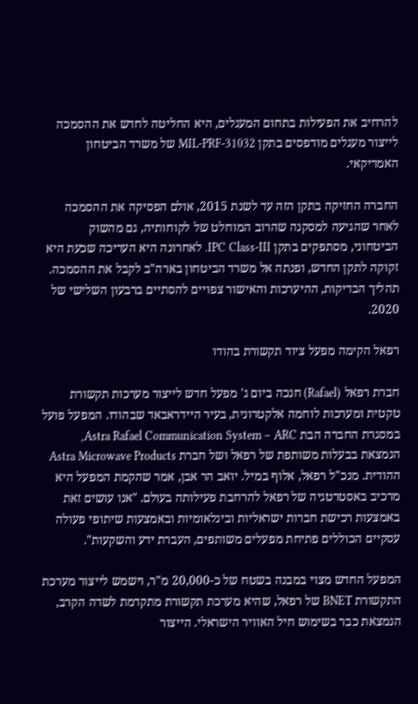להרחיב את הפעילות בתחום המעגלים, היא החליטה לחדש את ההסמכה לייצור מעגלים מודפסים בתקן MIL-PRF-31032 של משרד הביטחון האמריקאי.

החברה החזיקה בתקן הזה עד לשנת 2015, אולם הפסיקה את ההסמכה לאחר שהגיעה למסקנה שהרוב המוחלט של לקוחותיה, גם מהשוק הביטחוני, מסתפקים בתקן IPC Class-III. לאחרונה היא העריכה שכעת היא זקוקה לתקן החדש, ופנתה אל משרד הביטחון בארה"ב לקבל את ההסמכה. תהליך הבדיקות, ההיערכות והאישור צפויים להסתיים ברבעון השלישי של 2020.

רפאל הקימה מפעל ציוד תקשורת בהודו

חברת רפאל (Rafael) חנכה ביום ג' מפעל חדש לייצור מערכות תקשורת טקטית ומערכות לוחמה אלקטרונית, בעיר היידראבאד שבהודו. המפעל פועל במסגרת החברה הבת Astra Rafael Communication System – ARC, הנמצאת בבעלות משותפת של רפאל ושל חברת Astra Microwave Products ההודית. מנכ"ל רפאל, אלוף במיל. יואב הר אבן, אמר שהקמת המפעל היא מרכיב באסטרטגיה של רפאל להרחבת פעילותה בעולם. "אנו עושים זאת באמצעות רכישת חברות ישראליות ובינלאומיות ובאמצעות שיתופי פעולה עסקיים הכוללים פתיחת מפעלים משותפים, העברת ידע והשקעות".

המפעל החדש מצוי במבנה בשטח של כ-20,000 מ"ר, וישמש לייצור מערכת התקשורת BNET של רפאל, שהיא מערכת תקשורת מתקדמת לשדה הקרב, הנמצאת כבר בשימוש חיל האוויר הישראלי. הייצור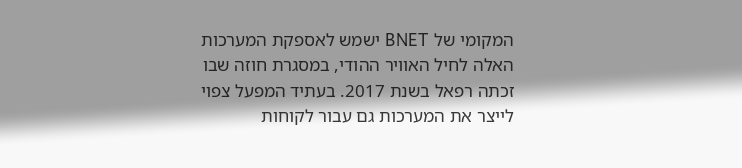המקומי של BNET ישמש לאספקת המערכות האלה לחיל האוויר ההודי, במסגרת חוזה שבו זכתה רפאל בשנת 2017. בעתיד המפעל צפוי לייצר את המערכות גם עבור לקוחות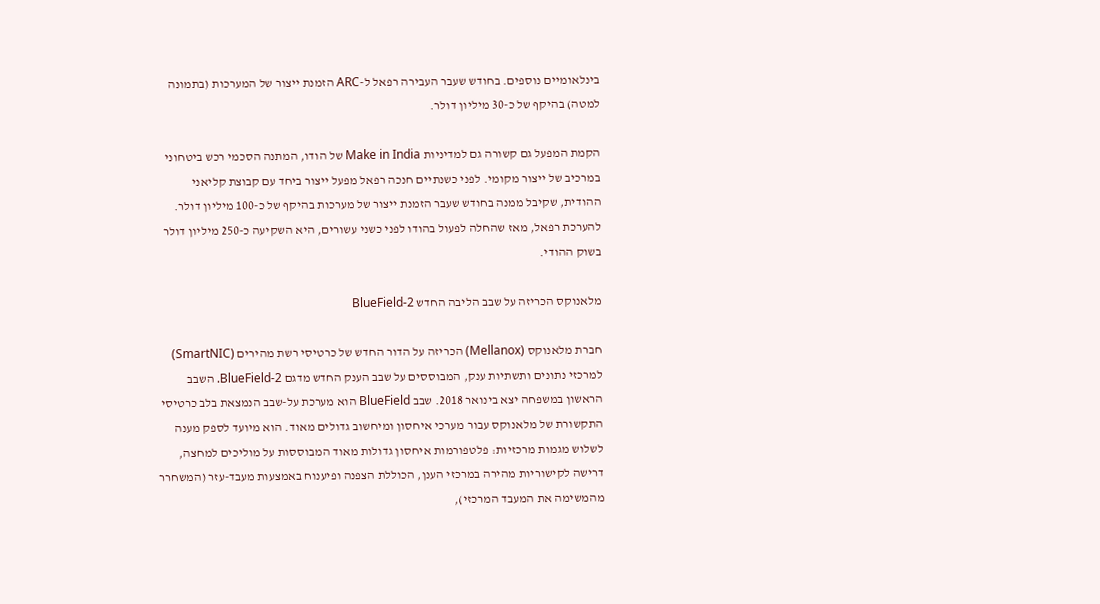בינלאומיים נוספים. בחודש שעבר העבירה רפאל ל-ARC הזמנת ייצור של המערכות (בתמונה למטה) בהיקף של כ-30 מיליון דולר.

הקמת המפעל גם קשורה גם למדיניות Make in India של הודו, המתנה הסכמי רכש ביטחוני במרכיב של ייצור מקומי. לפני כשנתיים חנכה רפאל מפעל ייצור ביחד עם קבוצת קליאני ההודית, שקיבל ממנה בחודש שעבר הזמנת ייצור של מערכות בהיקף של כ-100 מיליון דולר. להערכת רפאל, מאז שהחלה לפעול בהודו לפני כשני עשורים, היא השקיעה כ-250 מיליון דולר בשוק ההודי.

מלאנוקס הכריזה על שבב הליבה החדש BlueField-2

חברת מלאנוקס (Mellanox) הכריזה על הדור החדש של כרטיסי רשת מהירים (SmartNIC) למרכזי נתונים ותשתיות ענק, המבוססים על שבב הענק החדש מדגם BlueField-2. השבב הראשון במשפחה יצא בינואר 2018. שבב BlueField הוא מערכת על-שבב הנמצאת בלב כרטיסי התקשורת של מלאנוקס עבור מערכי איחסון ומיחשוב גדולים מאוד. הוא מיועד לספק מענה לשלוש מגמות מרכזיות: פלטפורמות איחסון גדולות מאוד המבוססות על מוליכים למחצה, דרישה לקישוריות מהירה במרכזי הענן, הכוללת הצפנה ופיענוח באמצעות מעבד-עזר (המשחרר מהמשימה את המעבד המרכזי),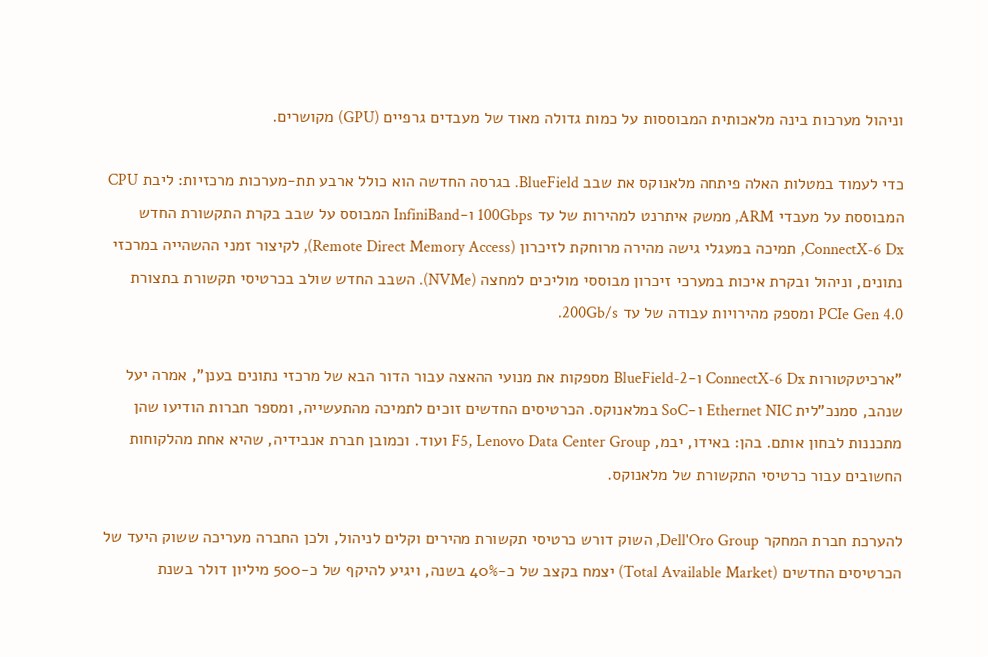וניהול מערכות בינה מלאכותית המבוססות על כמות גדולה מאוד של מעבדים גרפיים (GPU) מקושרים.

כדי לעמוד במטלות האלה פיתחה מלאנוקס את שבב BlueField. בגרסה החדשה הוא כולל ארבע תת-מערכות מרכזיות: ליבת CPU המבוססת על מעבדי ARM, ממשק איתרנט למהירות של עד 100Gbps ו-InfiniBand המבוסס על שבב בקרת התקשורת החדש ConnectX-6 Dx, תמיכה במעגלי גישה מהירה מרוחקת לזיכרון (Remote Direct Memory Access), לקיצור זמני ההשהייה במרכזי נתונים, וניהול ובקרת איכות במערכי זיכרון מבוססי מוליכים למחצה (NVMe). השבב החדש שולב בכרטיסי תקשורת בתצורת PCIe Gen 4.0 ומספק מהירויות עבודה של עד 200Gb/s.

"ארכיטקטורות ConnectX-6 Dx ו-BlueField-2 מספקות את מנועי ההאצה עבור הדור הבא של מרכזי נתונים בענן", אמרה יעל שנהב, סמנכ"לית Ethernet NIC ו-SoC במלאנוקס. הכרטיסים החדשים זוכים לתמיכה מהתעשייה, ומספר חברות הודיעו שהן מתכננות לבחון אותם. בהן: באידו, יבמ, F5, Lenovo Data Center Group ועוד. וכמובן חברת אנבידיה, שהיא אחת מהלקוחות החשובים עבור כרטיסי התקשורת של מלאנוקס.

להערכת חברת המחקר Dell'Oro Group, השוק דורש כרטיסי תקשורת מהירים וקלים לניהול, ולכן החברה מעריכה ששוק היעד של הכרטיסים החדשים (Total Available Market) יצמח בקצב של כ-40% בשנה, ויגיע להיקף של כ-500 מיליון דולר בשנת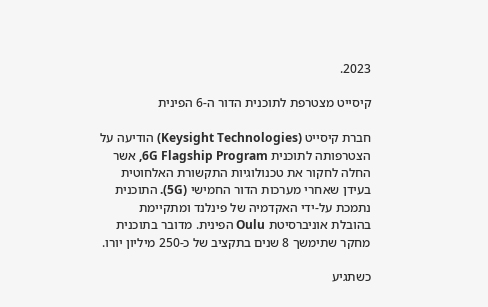2023.

קיסייט מצטרפת לתוכנית הדור ה-6 הפינית

חברת קיסייט (Keysight Technologies) הודיעה על הצטרפותה לתוכנית 6G Flagship Program, אשר החלה לחקור את טכנולוגיות התקשורת האלחוטית בעידן שאחרי מערכות הדור החמישי (5G). התוכנית נתמכת על-ידי האקדמיה של פינלנד ומתקיימת בהובלת אוניברסיטת Oulu הפינית. מדובר בתוכנית מחקר שתימשך 8 שנים בתקציב של כ-250 מיליון יורו.

כשתגיע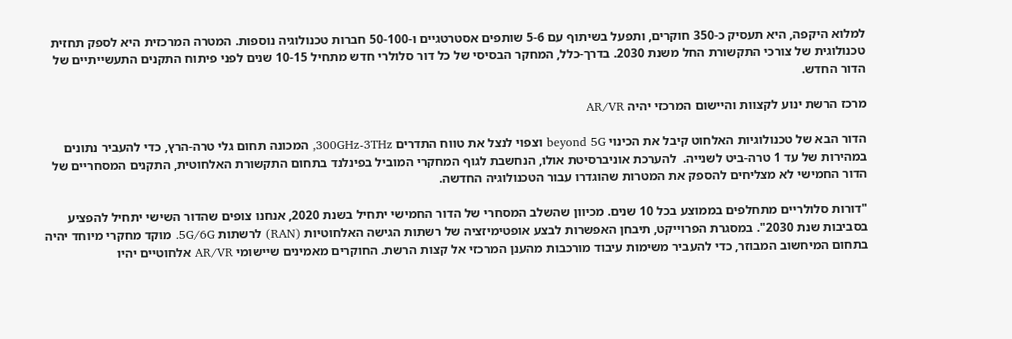למלוא היקפה, היא תעסיק כ-350 חוקרים, ותפעל בשיתוף עם 5-6 שותפים אסטרטגיים ו-50-100 חברות טכנולוגיה נוספות. המטרה המרכזית היא לספק תחזית טכנולוגית של צורכי התקשורת החל משנת 2030. בדרך-כלל, המחקר הבסיסי של כל דור סלולרי חדש מתחיל 10-15 שנים לפני פיתוח התקנים התעשייתיים של הדור החדש.

מרכז הרשת ינוע לקצוות והיישום המרכזי יהיה AR/VR

הדור הבא של טכנולוגיות האלחוט קיבל את הכינוי beyond 5G וצפוי לנצל את טווח התדרים 300GHz-3THz, המכונה תחום גלי טרה-הרץ, כדי להעביר נתונים במהירות של עד 1 טרה-ביט לשנייה.  להערכת אוניברסיטת אולו, הנחשבת לגוף המחקרי המוביל בפינלנד בתחום התקשורת האלחוטית, התקנים המסחריים של הדור החמישי לא מצליחים להספק את המטרות שהוגדרו עבור הטכנולוגיה החדשה.

"דורות סלולריים מתחלפים בממוצע בכל 10 שנים. מכיוון שהשלב המסחרי של הדור החמישי יתחיל בשנת 2020, אנחנו צופים שהדור השישי יתחיל להפציע בסביבות שנת 2030". במסגרת הפרוייקט, תיבחן האפשרות לבצע אופטימיזציה של רשתות הגישה האלחוטיות (RAN) לרשתות 5G/6G. מוקד מחקרי מיוחד יהיה בתחום המיחשוב המבוזר, כדי להעביר משימות עיבוד מורכבות מהענן המרכזי אל קצות הרשת. החוקרים מאמינים שיישומי AR/VR אלחוטיים יהיו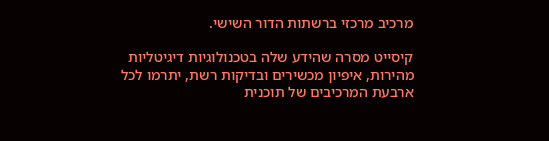מרכיב מרכזי ברשתות הדור השישי.

קיסייט מסרה שהידע שלה בטכנולוגיות דיגיטליות מהירות, איפיון מכשירים ובדיקות רשת, יתרמו לכל ארבעת המרכיבים של תוכנית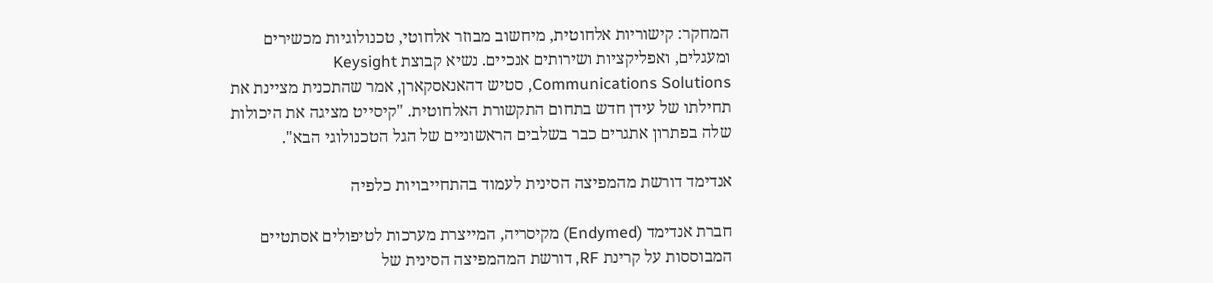המחקר: קישוריות אלחוטית, מיחשוב מבוזר אלחוטי, טכנולוגיות מכשירים ומעגלים, ואפליקציות ושירותים אנכיים. נשיא קבוצת Keysight Communications Solutions, סטיש דהאנאסקארן, אמר שהתכנית מציינת את תחילתו של עידן חדש בתחום התקשורת האלחוטית. "קיסייט מציגה את היכולות שלה בפתרון אתגרים כבר בשלבים הראשוניים של הגל הטכנולוגי הבא".

אנדימד דורשת מהמפיצה הסינית לעמוד בהתחייבויות כלפיה

חברת אנדימד (Endymed) מקיסריה, המייצרת מערכות לטיפולים אסתטיים המבוססות על קרינת RF, דורשת המהמפיצה הסינית של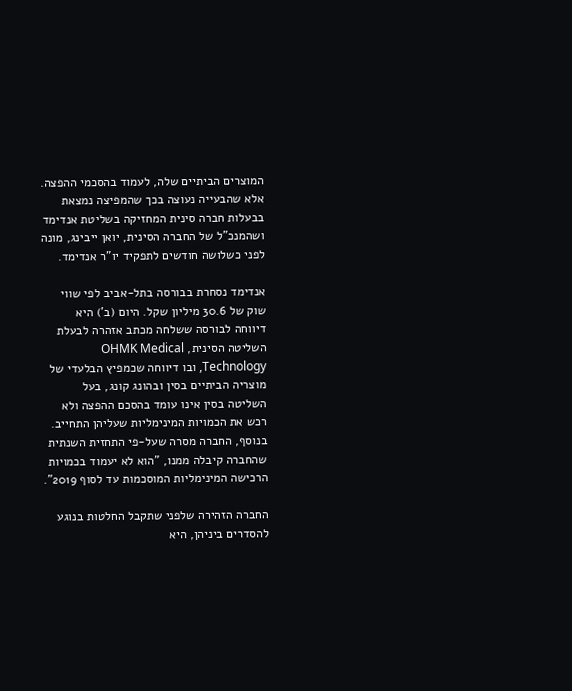המוצרים הביתיים שלה, לעמוד בהסכמי ההפצה. אלא שהבעייה נעוצה בכך שהמפיצה נמצאת בבעלות חברה סינית המחזיקה בשליטת אנדימד ושהמנכ"ל של החברה הסינית, יואן ייבינג, מונה לפני כשלושה חודשים לתפקיד יו"ר אנדימד.

אנדימד נסחרת בבורסה בתל-אביב לפי שווי שוק של 30.6 מיליון שקל. היום (ב') היא דיווחה לבורסה ששלחה מכתב אזהרה לבעלת השליטה הסינית, OHMK Medical Technology, ובו דיווחה שכמפיץ הבלעדי של מוצריה הביתיים בסין ובהונג קונג, בעל השליטה בסין אינו עומד בהסכם ההפצה ולא רכש את הכמויות המינימליות שעליהן התחייב. בנוסף, החברה מסרה שעל-פי התחזית השנתית שהחברה קיבלה ממנו, "הוא לא יעמוד בכמויות הרכישה המינימליות המוסכמות עד לסוף 2019".

החברה הזהירה שלפני שתקבל החלטות בנוגע להסדרים ביניהן, היא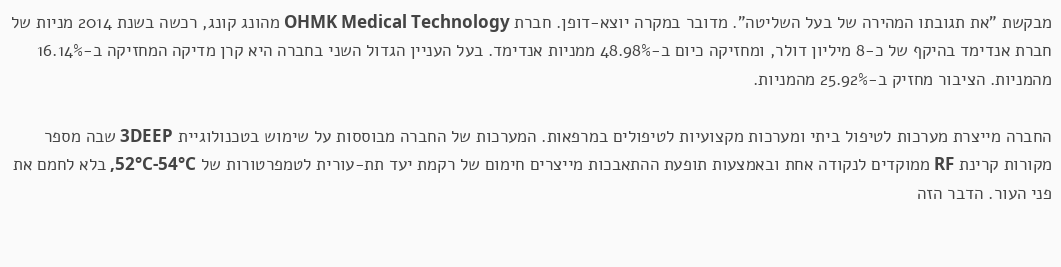מבקשת "את תגובתו המהירה של בעל השליטה". מדובר במקרה יוצא-דופן. חברת OHMK Medical Technology מהונג קונג, רכשה בשנת 2014 מניות של חברת אנדימד בהיקף של כ-8 מיליון דולר, ומחזיקה כיום ב-48.98% ממניות אנדימד. בעל העניין הגדול השני בחברה היא קרן מדיקה המחזיקה ב-16.14% מהמניות. הציבור מחזיק ב-25.92% מהמניות.

החברה מייצרת מערכות לטיפול ביתי ומערכות מקצועיות לטיפולים במרפאות. המערכות של החברה מבוססות על שימוש בטכנולוגיית 3DEEP שבה מספר מקורות קרינת RF ממוקדים לנקודה אחת ובאמצעות תופעת ההתאבכות מייצרים חימום של רקמת יעד תת-עורית לטמפרטורות של 52°C-54°C, בלא לחמם את פני העור. הדבר הזה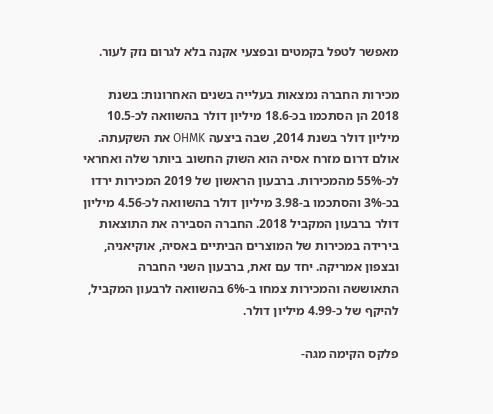מאפשר לטפל בקמטים ובפצעי אקנה בלא לגרום נזק לעור.

מכירות החברה נמצאות בעלייה בשנים האחרונות: בשנת 2018 הן הסתכמו בכ-18.6 מיליון דולר בהשוואה לכ-10.5 מיליון דולר בשנת 2014, שבה ביצעה OHMK את השקעתה. אולם דרום מזרח אסיה הוא השוק החשוב ביותר שלה ואחראי לכ-55% מהמכירות. ברבעון הראשון של 2019 המכירות ירדו בכ-3% והסתכמו ב-3.98 מיליון דולר בהשוואה לכ-4.56 מיליון דולר ברבעון המקביל 2018. החברה הסבירה את התוצאות בירידה במכירות של המוצרים הביתיים באסיה, אוקיאניה, ובצפון אמריקה. יחד עם זאת, ברבעון השני החברה התאוששה והמכירות צמחו ב-6% בהשוואה לרבעון המקביל, להיקף של כ-4.99 מיליון דולר.

פלקס הקימה מגה-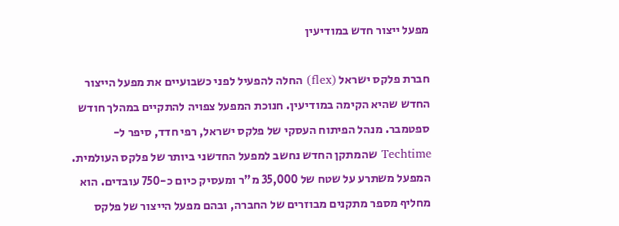מפעל ייצור חדש במודיעין

חברת פלקס ישראל (flex) החלה להפעיל לפני כשבועיים את מפעל הייצור החדש שהיא הקימה במודיעין. חנוכת המפעל צפויה להתקיים במהלך חודש ספטמבר. מנהל הפיתוח העסקי של פלקס ישראל, רפי חדד, סיפר ל-Techtime שהמתקן החדש נחשב למפעל החדשני ביותר של פלקס העולמית. המפעל משתרע על שטח של 35,000 מ"ר ומעסיק כיום כ-750 עובדים. הוא מחליף מספר מתקנים מבוזרים של החברה, ובהם מפעל הייצור של פלקס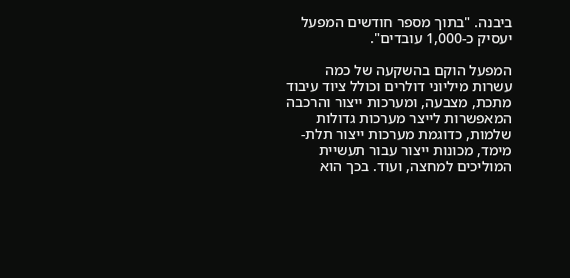ביבנה. "בתוך מספר חודשים המפעל יעסיק כ-1,000 עובדים".

המפעל הוקם בהשקעה של כמה עשרות מיליוני דולרים וכולל ציוד עיבוד מתכת, מצבעה, ומערכות ייצור והרכבה המאפשרות לייצר מערכות גדולות שלמות, כדוגמת מערכות ייצור תלת-מימד, מכונות ייצור עבור תעשיית המוליכים למחצה, ועוד. בכך הוא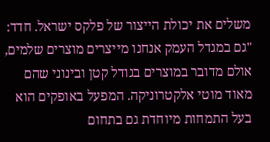משלים את יכולת הייצור של פלקס ישראל. חדד: "גם במגדל העמק אנחנו מייצרים מוצרים שלמים, אולם מדובר במוצרים בגודל קטן ובינוני שהם מאוד מוטי אלקטרוניקה. המפעל באופקים הוא בעל התמחות מיוחדת גם בתחום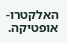האלקטרו-אופטיקה.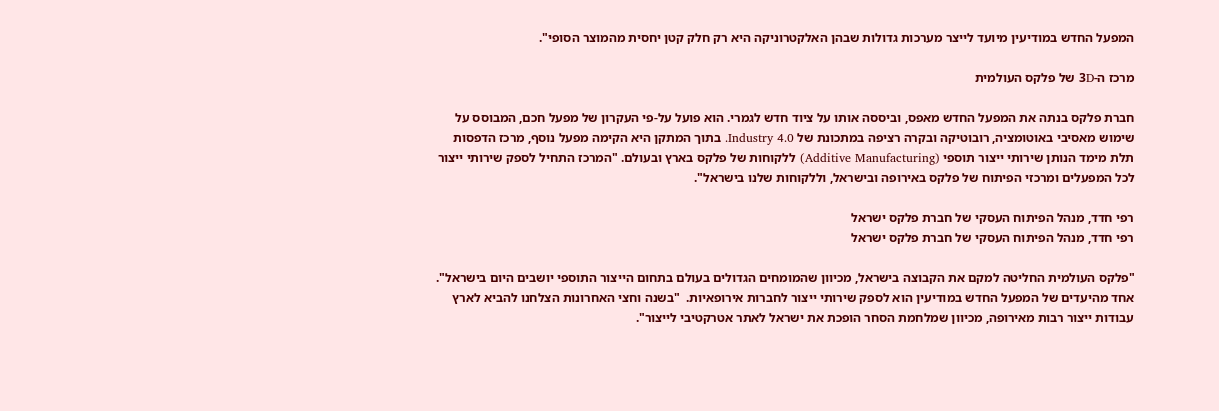המפעל החדש במודיעין מיועד לייצר מערכות גדולות שבהן האלקטרוניקה היא רק חלק קטן יחסית מהמוצר הסופי".

מרכז ה-3D של פלקס העולמית

חברת פלקס בנתה את המפעל החדש מאפס, וביססה אותו על ציוד חדש לגמרי. הוא פועל על-פי העקרון של מפעל חכם, המבוסס על שימוש מאסיבי באוטומציה, רובוטיקה ובקרה רציפה במתכונת של Industry 4.0. בתוך המתקן היא הקימה מפעל נוסף, מרכז הדפסות תלת מימד הנותן שירותי ייצור תוספי (Additive Manufacturing) ללקוחות של פלקס בארץ ובעולם. "המרכז התחיל לספק שירותי ייצור לכל המפעלים ומרכזי הפיתוח של פלקס באירופה ובישראל, וללקוחות שלנו בישראל".

רפי חדד, מנהל הפיתוח העסקי של חברת פלקס ישראל
רפי חדד, מנהל הפיתוח העסקי של חברת פלקס ישראל

"פלקס העולמית החליטה למקם את הקבוצה בישראל, מכיוון שהמומחים הגדולים בעולם בתחום הייצור התוספי יושבים היום בישראל". אחד מהיעדים של המפעל החדש במודיעין הוא לספק שירותי ייצור לחברות אירופאיות.  "בשנה וחצי האחרונות הצלחנו להביא לארץ עבודות ייצור רבות מאירופה, מכיוון שמלחמת הסחר הופכת את ישראל לאתר אטרקטיבי לייצור".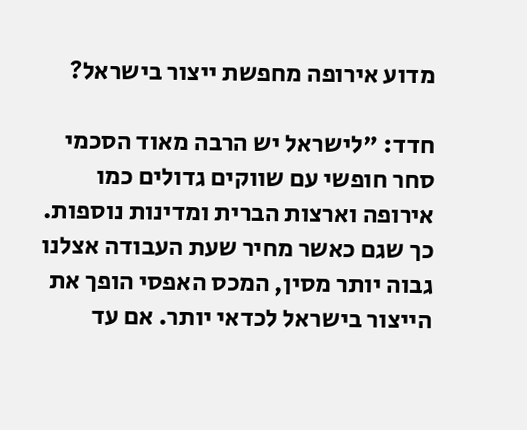מדוע אירופה מחפשת ייצור בישראל?

חדד: "לישראל יש הרבה מאוד הסכמי סחר חופשי עם שווקים גדולים כמו אירופה וארצות הברית ומדינות נוספות. כך שגם כאשר מחיר שעת העבודה אצלנו גבוה יותר מסין, המכס האפסי הופך את הייצור בישראל לכדאי יותר. אם עד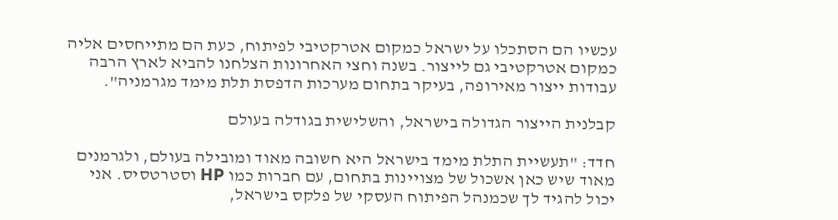עכשיו הם הסתכלו על ישראל כמקום אטרקטיבי לפיתוח, כעת הם מתייחסים אליה כמקום אטרקטיבי גם לייצור. בשנה וחצי האחרונות הצלחנו להביא לארץ הרבה עבודות ייצור מאירופה, בעיקר בתחום מערכות הדפסת תלת מימד מגרמניה".

קבלנית הייצור הגדולה בישראל, והשלישית בגודלה בעולם

חדד: "תעשיית התלת מימד בישראל היא חשובה מאוד ומובילה בעולם, ולגרמנים מאוד שיש כאן אשכול של מצויינות בתחום, עם חברות כמו HP וסטרטסיס. אני יכול להגיד לך שכמנהל הפיתוח העסקי של פלקס בישראל,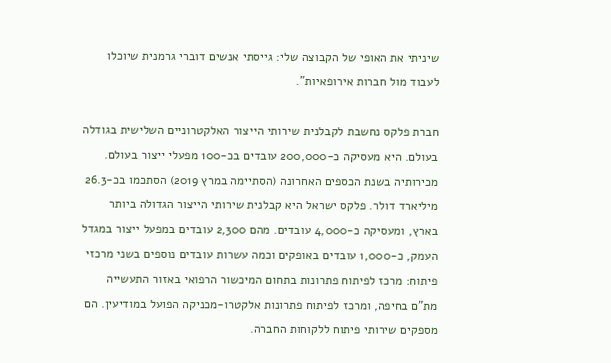שיניתי את האופי של הקבוצה שלי: גייסתי אנשים דוברי גרמנית שיוכלו לעבוד מול חברות אירופאיות".

חברת פלקס נחשבת לקבלנית שירותי הייצור האלקטרוניים השלישית בגודלה בעולם. היא מעסיקה כ-200,000 עובדים בכ-100 מפעלי ייצור בעולם. מכירותיה בשנת הכספים האחרונה (הסתיימה במרץ 2019) הסתכמו בכ-26.3 מיליארד דולר. פלקס ישראל היא קבלנית שירותי הייצור הגדולה ביותר בארץ, ומעסיקה כ-4,000 עובדים. מהם 2,300 עובדים במפעל ייצור במגדל העמק, כ-1,000 עובדים באופקים וכמה עשרות עובדים נוספים בשני מרכזי פיתוח: מרכז לפיתוח פתרונות בתחום המיכשור הרפואי באזור התעשייה מת"ם בחיפה, ומרכז לפיתוח פתרונות אלקטרו-מכניקה הפועל במודיעין. הם מספקים שירותי פיתוח ללקוחות החברה.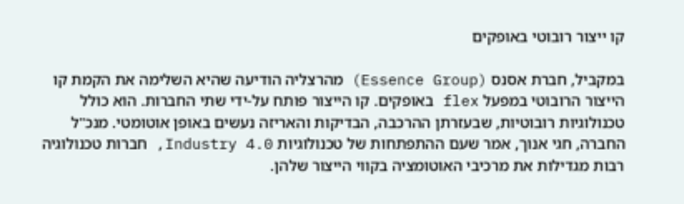קו ייצור רובוטי באופקים

במקביל, חברת אסנס (Essence Group) מהרצליה הודיעה שהיא השלימה את הקמת קו הייצור הרובוטי במפעל flex באופקים. קו הייצור פותח על-ידי שתי החברות. הוא כולל טכנולוגיות רובוטיות, שבעזרתן ההרכבה, הבדיקות והאריזה נעשים באופן אוטומטי. מנכ"ל החברה, חגי אנוך, אמר שעם ההתפתחות של טכנולוגיות Industry 4.0, חברות טכנולוגיה רבות מגדילות את מרכיבי האוטומציה בקווי הייצור שלהן.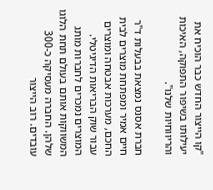"קו הייצור החדש כבר הוכיח את יעילותו בשיפור התפוקה, האיכות והריווחיות שלנו".

חברת אסנס נמצאת בבעלות ד"ר חיים אמיר ומפתחת מוצרים לבית החכם, מערכות אבטחה ומוצרים עבור שוק הבריאות הדיגיטלי. המוצרים נמכרים לחברות מותג המשווקות אותם בעולם תחת הלוגו שלהן. החברה מעסיקה כ-300 עובדים. רוב הייצור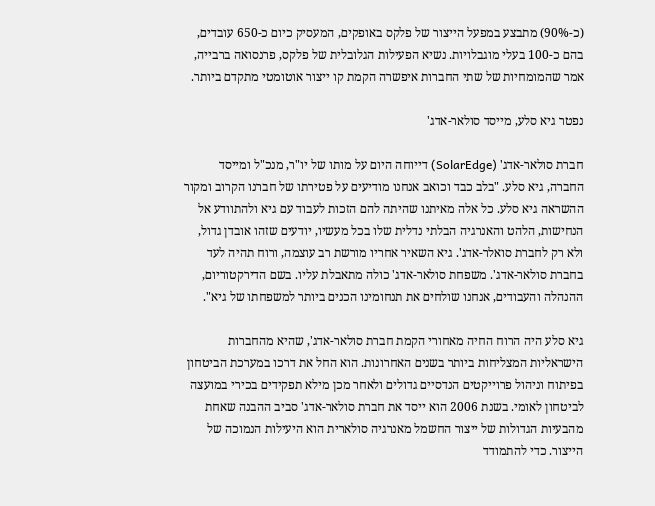(כ-90%) מתבצע במפעל הייצור של פלקס באופקים, המעסיק כיום כ-650 עובדים, בהם כ-100 בעלי מוגבלויות. נשיא הפעילות הגלובלית של פלקס, פרנסואה ברבייה, אמר שהמומחיות של שתי החברות איפשרה הקמת קו ייצור אוטומטי מתקדם ביותר.

נפטר גיא סלע, מייסד סולאר-אדג'

חברת סולאר-אדג' (SolarEdge) דייוחה היום על מותו של יו"ר, מנכ"ל ומייסד החברה, גיא סלע. "בלב כבד וכואב אנחנו מודיעים על פטירתו של חברנו הקרוב ומקור ההשראה גיא סלע. כל אלה מאיתנו שהיתה להם הזכות לעבוד עם גיא ולהתוודע אל הנחישות, הלהט והאנרגיה הבלתי נדלית שלו בכל מעשיו, יודעים שזהו אובדן גדול, ולא רק לחברת סואלר-אדג'. גיא השאיר אחריו מורשת רב עוצמה, ורוח תהיה לעד בחברת סולאר-אדג'. משפחת סולאר-אדג' כולה מתאבלת עליו. בשם הדירקטוריום, ההנהלה והעבודים, אנחנו שולחים את תנחומינו הכנים ביותר למשפחתו של גיא".

גיא סלע היה הרוח החיה מאחורי הקמת חברת סולאר-אדג', שהיא מהחברות הישראליות המצליחות ביותר בשנים האחרונות. הוא החל את דרכו במערכת הביטחון בפיתוח וניהול פרוייקטים הנדסיים גדולים ולאחר מכן מילא תפקידים בכירי במועצה לביטחון לאומי. בשנת 2006 הוא ייסד את חברת סולאר-אדג' סביב ההבנה שאחת מהבעיות הגדולות של ייצור החשמל מאנרגיה סולארית הוא היעילות הנמוכה של הייצור. כדי להתמודד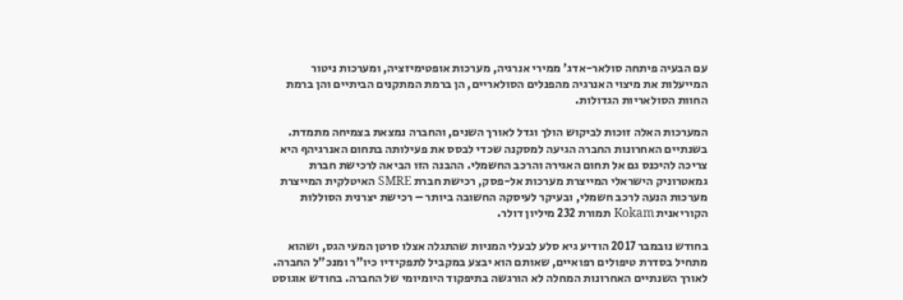עם הבעיה פיתחה סולאר-אדג' ממירי אנרגיה, מערכות אופטימיזציה, ומערכות ניטור המייעלות את מיצוי האנרגיה מהפנלים הסולאריים, הן ברמת המתקנים הביתיים והן ברמת החוות הסולאריות הגדולות.

המערכות האלה זוכות לביקוש הולך וגדל לאורך השנים, והחברה נמצאת בצמיחה מתמדת. בשנתיים האחרונות החברה הגיעה למסקנה שכדי לבסס את פעילותה בתחום האנרגיהף היא צריכה להיכנס גם אל תחום האגירה והרכב החשמלי. ההבנה הזו הביאה לרכישת חברת גמאטרוניק הישראלי המייצרת מערכות אל-פסק, רכישת חברת SMRE האיטלקית המייצרת מערכות הנעה לרכב חשמלי, ובעיקר לעיסקה החשובה ביותר – רכישת יצרנית הסוללות הקוריאנית Kokam תמורת 232 מיליון דולר.

בחודש נובמבר 2017 הודיע גיא סלע לבעלי המניות שהתגלה אצלו סרטן המעי הגס, ושהוא מתחיל בסדרת טיפולים רפואיים, שאותם הוא יבצע במקביל לתפקידיו כיו"ר ומנכ"ל החברה. לאורך השנתיים האחרונות המחלה לא הורגשה בתיפקוד היומיומי של החברה. בחודש אוגוסט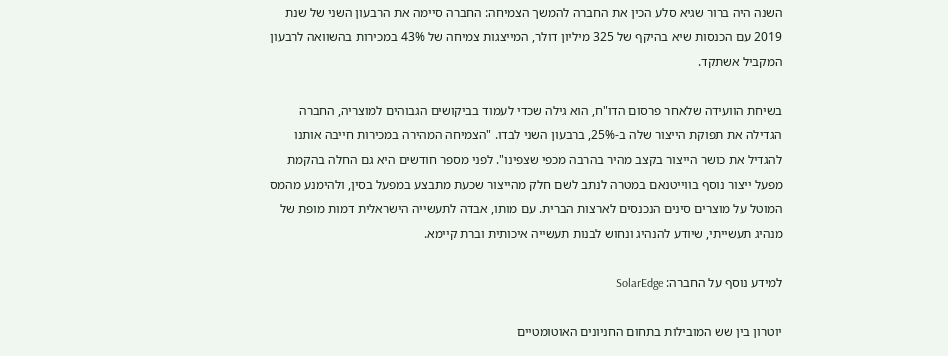השנה היה ברור שגיא סלע הכין את החברה להמשך הצמיחה: החברה סיימה את הרבעון השני של שנת 2019 עם הכנסות שיא בהיקף של 325 מיליון דולר, המייצגות צמיחה של 43% במכירות בהשוואה לרבעון המקביל אשתקד.

בשיחת הוועידה שלאחר פרסום הדו"ח, הוא גילה שכדי לעמוד בביקושים הגבוהים למוצריה, החברה הגדילה את תפוקת הייצור שלה ב-25%, ברבעון השני לבדו. "הצמיחה המהירה במכירות חייבה אותנו להגדיל את כושר הייצור בקצב מהיר בהרבה מכפי שצפינו". לפני מספר חודשים היא גם החלה בהקמת מפעל ייצור נוסף בווייטנאם במטרה לנתב לשם חלק מהייצור שכעת מתבצע במפעל בסין, ולהימנע מהמס המוטל על מוצרים סינים הנכנסים לארצות הברית. עם מותו, אבדה לתעשייה הישראלית דמות מופת של מנהיג תעשייתי, שיודע להנהיג ונחוש לבנות תעשייה איכותית וברת קיימא.

למידע נוסף על החברה: SolarEdge

יוטרון בין שש המובילות בתחום החניונים האוטומטיים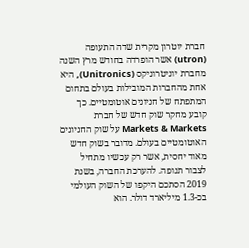חברת יוטרון מקרית שדה התעופה (utron) אשר הופרדה בחודש מרץ השנה מחברת יוניטרוניקס (Unitronics), היא אחת מהחברות המובילות בעולם בתחום המתפתח של חניונים אוטומטיים. כך קובע מחקר שוק חדש של חברת Markets & Markets על שוק החניונים האוטומטיים בעולם. מדובר בשוק חדש מאוד יחסית, אשר רק עכשיו מתחיל לצבור תנופה. להערכת החברה, בשנת 2019 הסתכם היקפו של השוק העולמי בכ-1.3 מיליארד דולר. הוא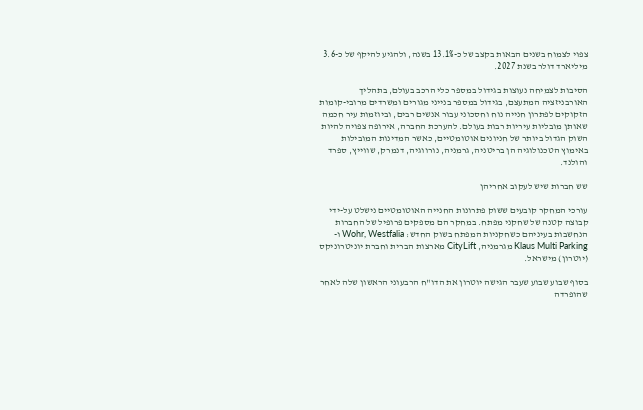צפוי לצמוח בשנים הבאות בקצב של כ-13.1% בשנה, ולהגיע להיקף של כ-3.6 מיליארד דולר בשנת 2027.

הסיבות לצמיחה נעוצות בגידול במספר כלי הרכב בעולם, בתהליך האורבניזציה המתעצם, בגידול במספר בנייני מגורים ומשרדים מרובי-קומות הזקוקים לפתרון חנייה נוח וחסכוני עבור אנשים רבים, וביוזמות עיר חכמה שאותן מובליות עיריות רבות בעולם. להערכת החברה, אירופה צפויה להיות השוק הגדול ביותר של חניונים אוטומטיים, כאשר המדינות המובילות באימוץ הטכנולוגיה הן בריטניה, גרמניה, נורווגיה, דנמרק, שווייץ, ספרד והולנד.

שש חברות שיש לעקוב אחריהן

עורכי המחקר קובעים ששוק פתרונות החנייה האוטומטיים נישלט על-ידי קבוצה קטנה של שחקני מפתח. במחקר הם מספקים פרופיל של החברות הנחשבות בעיניהם כשחקניות המפתח בשוק החדש: Wohr, Westfalia ו-Klaus Multi Parking מגרמניה, CityLift מארצות הברית וחברת יוניטרוניקס (יוטרון) מישראל.

בסוף שבוע שבוע שעבר הגישה יוטרון את הדו"ח הרבעוני הראשון שלה לאחר שהופרדה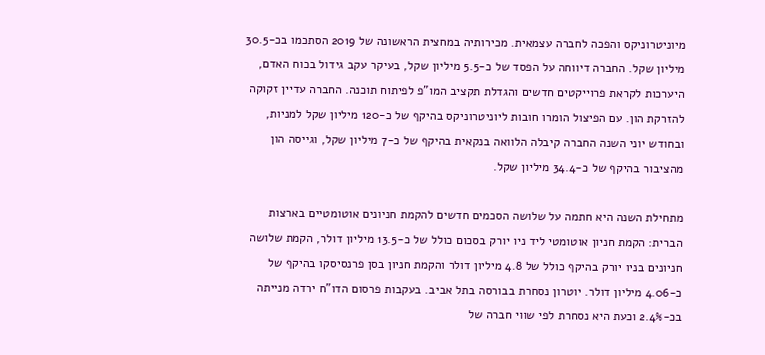מיוניטרוניקס והפכה לחברה עצמאית. מכירותיה במחצית הראשונה של 2019 הסתכמו בכ-30.5 מיליון שקל. החברה דיווחה על הפסד של כ-5.5 מיליון שקל, בעיקר עקב גידול בכוח האדם, היערכות לקראת פרוייקטים חדשים והגדלת תקציב המו"פ לפיתוח תוכנה. החברה עדיין זקוקה להזרקת הון. עם הפיצול הומרו חובות ליוניטרוניקס בהיקף של כ-120 מיליון שקל למניות, ובחודש יוני השנה החברה קיבלה הלוואה בנקאית בהיקף של כ-7 מיליון שקל, וגייסה הון מהציבור בהיקף של כ-34.4 מיליון שקל.

מתחילת השנה היא חתמה על שלושה הסכמים חדשים להקמת חניונים אוטומטיים בארצות הברית: הקמת חניון אוטומטי ליד ניו יורק בסכום כולל של כ-13.5 מיליון דולר, הקמת שלושה חניונים בניו יורק בהיקף כולל של 4.8 מיליון דולר והקמת חניון בסן פרנסיסקו בהיקף של כ-4.06 מיליון דולר. יוטרון נסחרת בבורסה בתל אביב. בעקבות פרסום הדו"ח ירדה מנייתה בכ-2.4% וכעת היא נסחרת לפי שווי חברה של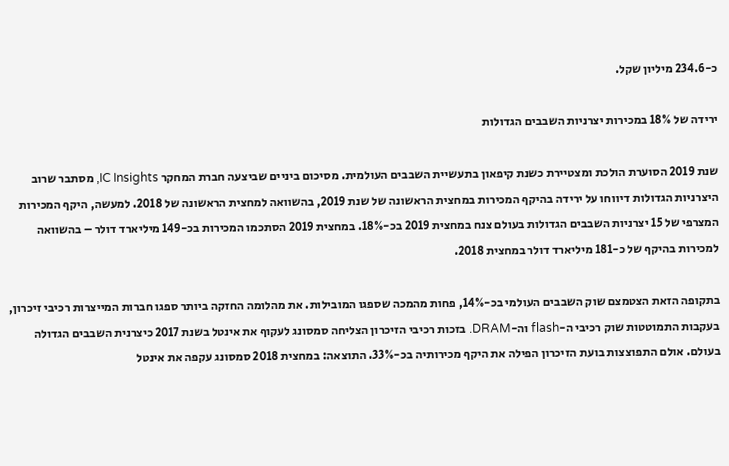כ-234.6 מיליון שקל.

ירידה של 18% במכירות יצרניות השבבים הגדולות

שנת 2019 הסוערת הולכת ומצטיירת כשנת קיפאון בתעשיית השבבים העולמית. מסיכום ביניים שביצעה חברת המחקר IC Insights, מסתבר שרוב היצרניות הגדולות דיווחו על ירידה בהיקף המכירות במחצית הראשונה של שנת 2019, בהשוואה למחצית הראשונה של 2018. למעשה, היקף המכירות המצרפי של 15 יצרניות השבבים הגדולות בעולם צנח במחצית 2019 בכ-18%. במחצית 2019 הסתכמו המכירות בכ-149 מיליארד דולר – בהשוואה למכירות בהיקף של כ-181 מיליארד דולר במחצית 2018.

בתקופה הזאת הצטמצם שוק השבבים העולמי בכ-14%, פחות מהמכה שספגו המובילות. את מהלומה החזקה ביותר ספגו חברות המייצרות רכיבי זיכרון, בעקבות התמוטטות שוק רכיבי ה-flash וה-DRAM. בזכות רכיבי הזיכרון הצליחה סמסונג לעקוף את אינטל בשנת 2017 כיצרנית השבבים הגדולה בעולם. אולם התפוצצות בועת הזיכרון הפילה את היקף מכירותיה בכ-33%. התוצאה: במחצית 2018 סמסונג עקפה את אינטל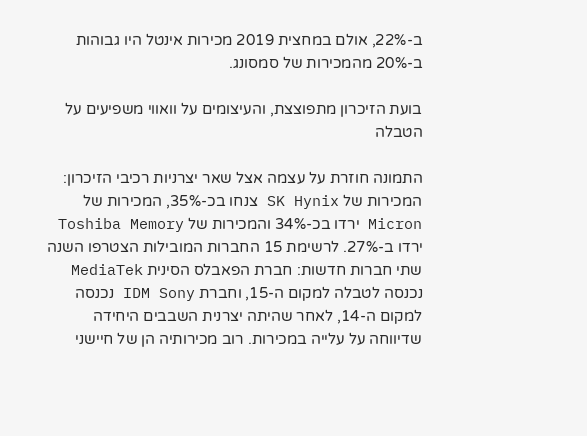ב-22%, אולם במחצית 2019 מכירות אינטל היו גבוהות ב-20% מהמכירות של סמסונג.

בועת הזיכרון מתפוצצת, והעיצומים על וואווי משפיעים על הטבלה

התמונה חוזרת על עצמה אצל שאר יצרניות רכיבי הזיכרון: המכירות של SK Hynix צנחו בכ-35%, המכירות של Micron ירדו בכ-34% והמכירות של Toshiba Memory ירדו ב-27%. לרשימת 15 החברות המובילות הצטרפו השנה שתי חברות חדשות: חברת הפאבלס הסינית MediaTek נכנסה לטבלה למקום ה-15, וחברת IDM Sony נכנסה למקום ה-14, לאחר שהיתה יצרנית השבבים היחידה שדיווחה על עלייה במכירות. רוב מכירותיה הן של חיישני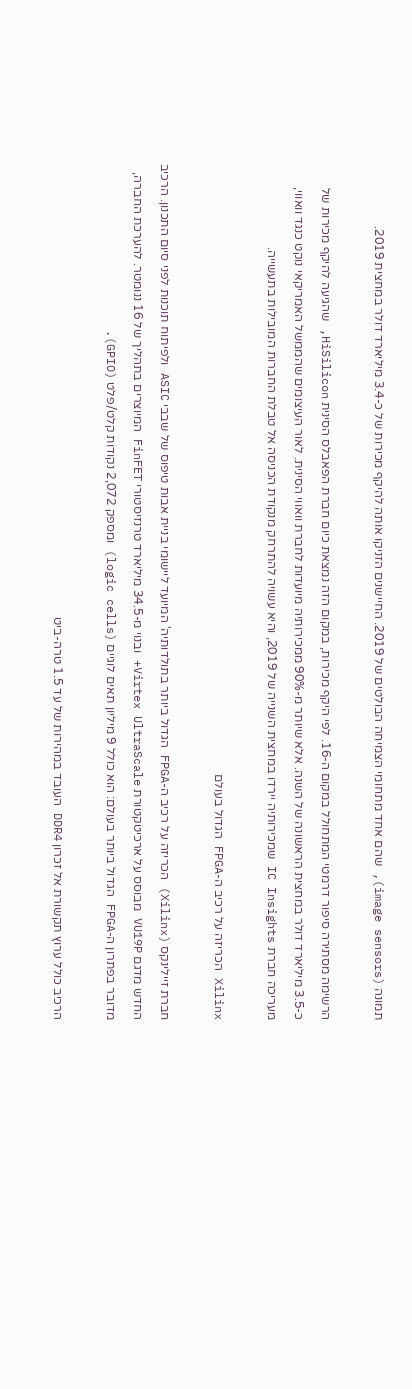תמונה (image sensors), שהם אחד מתחומי הצמיחה הבולטים של 2019. החיישנים הזניקו אותה להיקף מכירות של כ-3.4 מיליארד דולר במחצית 2019.

הרשימה מסתירה סיפור דרמטי המתחולל במקום ה-16. לפי היקף מכירות, במקום הזה נמצאת כיום חברת הפאבלס הסינית HiSilicon, שהגיעה להיקף מכירות של כ-3.5 מיליארד דולר במחצית הראשונה של השנה. אלא שיותר מ-90% ממכירותיה מיועדות לחברת וואווי הסינית. לאור העיצומים שהממשל האמריקאי נוקט כנגד וואווי, מעריכה חברת IC Insights שמכירותיה יירדו במחצית השנייה של 2019, והיא עשויה להתרחק מנקודת הכניסה אל טבלת החברות המובילות בתעשייה.

Xilinx הכריזה על רכיב ה-FPGA הגדול בעולם

חברת זיילינקס (Xilinx) הכריזה על רכיב ה-FPGA הגדול ביותר בתולדותיה' המיועד ליישומי בניית אבות טיפוס של שבבי ASIC ולפיתוח תוכנות לפני סיום התכנון. הרכיב החדש מדגם VU19P מבוסס על ארכיטקטורת Virtex UltraScale+ ובנוי מ-34.5 מיליארד טרנזיסטורי FinFET המיוצרים בתהליך של 16 ננומטר. להערכת החברה, מדובר בפתרון ה-FPGA הגדול ביותר בעולם: הוא כולל 9 מיליון תאים לוגיים (logic cells) ומספק 2,072 נקודות קלט/פלט (GPIO).

הרכיב כולל ערוץ תקשורת אל זכרון DDR4 העובד במהירות של עד 1.5 טרה-ביט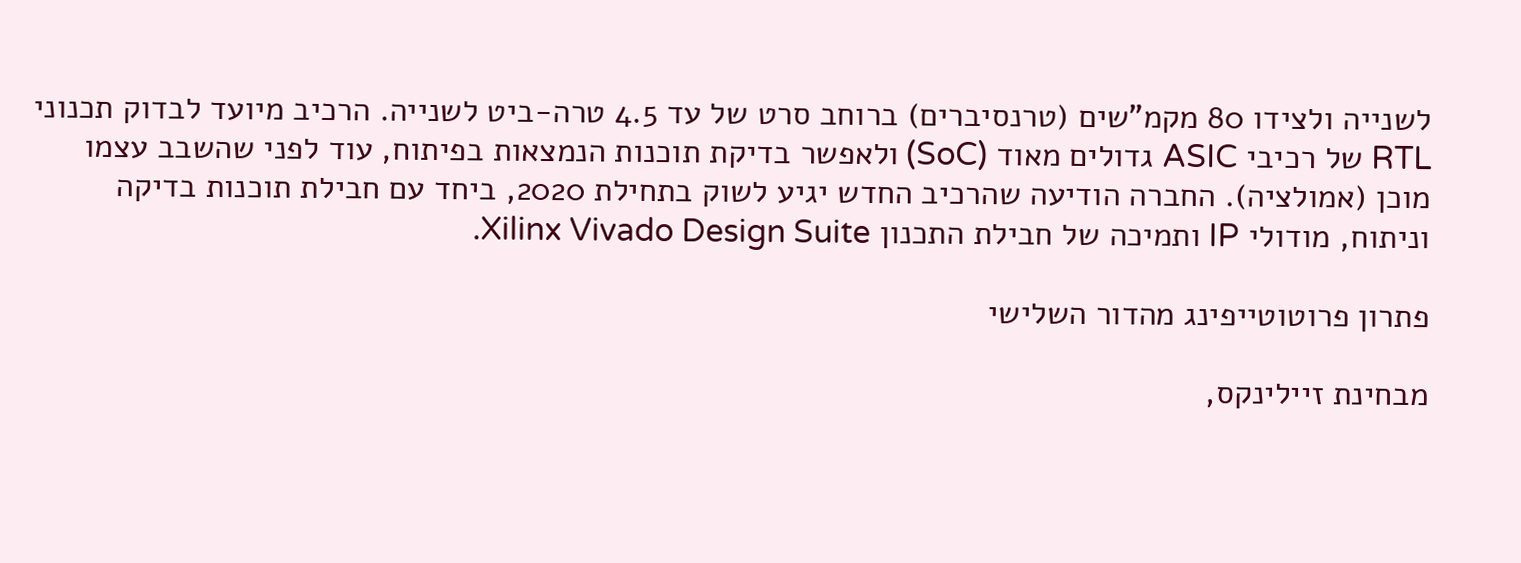לשנייה ולצידו 80 מקמ"שים (טרנסיברים) ברוחב סרט של עד 4.5 טרה-ביט לשנייה. הרכיב מיועד לבדוק תכנוני RTL של רכיבי ASIC גדולים מאוד (SoC) ולאפשר בדיקת תוכנות הנמצאות בפיתוח, עוד לפני שהשבב עצמו מוכן (אמולציה). החברה הודיעה שהרכיב החדש יגיע לשוק בתחילת 2020, ביחד עם חבילת תוכנות בדיקה וניתוח, מודולי IP ותמיכה של חבילת התכנון Xilinx Vivado Design Suite.

פתרון פרוטוטייפינג מהדור השלישי

מבחינת זיילינקס,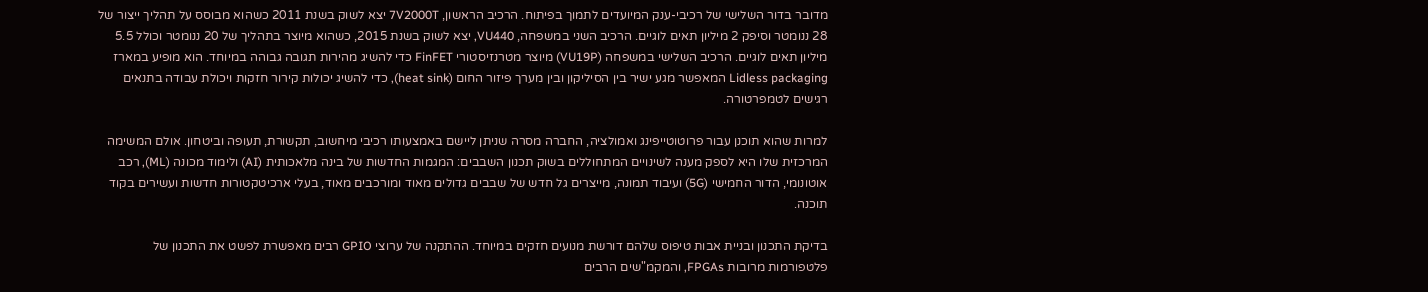מדובר בדור השלישי של רכיבי-ענק המיועדים לתמוך בפיתוח. הרכיב הראשון, 7V2000T יצא לשוק בשנת 2011 כשהוא מבוסס על תהליך ייצור של 28 ננומטר וסיפק 2 מיליון תאים לוגיים. הרכיב השני במשפחה, VU440, יצא לשוק בשנת 2015, כשהוא מיוצר בתהליך של 20 ננומטר וכולל 5.5 מיליון תאים לוגיים. הרכיב השלישי במשפחה (VU19P) מיוצר מטרנזיסטורי FinFET כדי להשיג מהירות תגובה גבוהה במיוחד. הוא מופיע במארז Lidless packaging המאפשר מגע ישיר בין הסיליקון ובין מערך פיזור החום (heat sink), כדי להשיג יכולות קירור חזקות ויכולת עבודה בתנאים רגישים לטמפרטורה.

למרות שהוא תוכנן עבור פרוטוטייפינג ואמולציה, החברה מסרה שניתן ליישם באמצעותו רכיבי מיחשוב, תקשורת, תעופה וביטחון. אולם המשימה המרכזית שלו היא לספק מענה לשינויים המתחוללים בשוק תכנון השבבים: המגמות החדשות של בינה מלאכותית (AI) ולימוד מכונה (ML), רכב אוטונומי, הדור החמישי (5G) ועיבוד תמונה, מייצרים גל חדש של שבבים גדולים מאוד ומורכבים מאוד, בעלי ארכיטקטורות חדשות ועשירים בקוד תוכנה.

בדיקת התכנון ובניית אבות טיפוס שלהם דורשת מנועים חזקים במיוחד. ההתקנה של ערוצי GPIO רבים מאפשרת לפשט את התכנון של פלטפורמות מרובות FPGAs, והמקמ"שים הרבים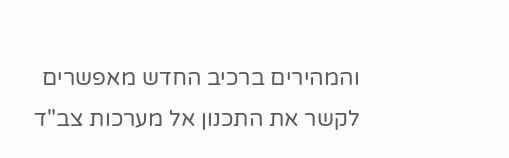והמהירים ברכיב החדש מאפשרים לקשר את התכנון אל מערכות צב"ד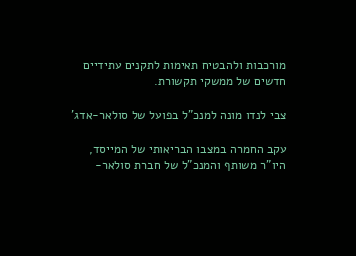מורכבות ולהבטיח תאימות לתקנים עתידיים חדשים של ממשקי תקשורת.

צבי לנדו מונה למנכ"ל בפועל של סולאר-אדג'

עקב החמרה במצבו הבריאותי של המייסד, היו"ר משותף והמנכ"ל של חברת סולאר-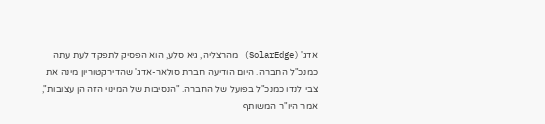אדג' (SolarEdge) מהרצליה, גיא סלע, הוא הפסיק לתפקד לעת עתה כמנכ"ל החברה. היום הודיעה חברת סולאר-אדג' שהדירקטוריון מינה את צבי לנדו כמנכ"ל בפועל של החברה. "הנסיבות של המינוי הזה הן עצובות", אמר היו"ר המשותף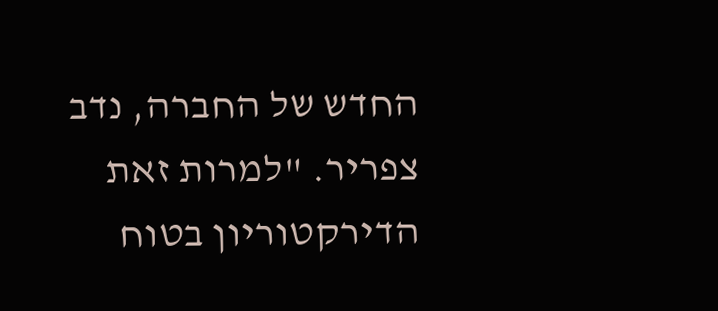החדש של החברה, נדב צפריר. "למרות זאת הדירקטוריון בטוח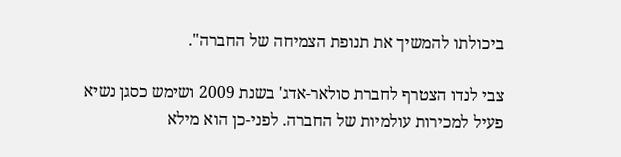ביכולתו להמשיך את תנופת הצמיחה של החברה".

צבי לנדו הצטרף לחברת סולאר-אדג' בשנת 2009 ושימש כסגן נשיא פעיל למכירות עולמיות של החברה. לפני-כן הוא מילא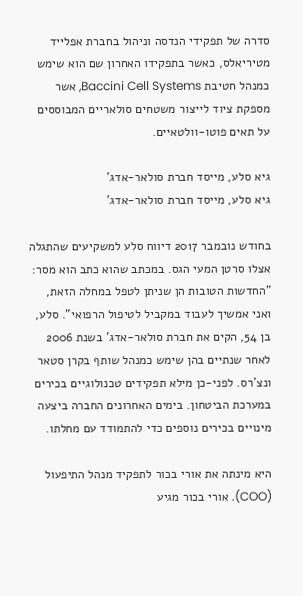סדרה של תפקידי הנדסה וניהול בחברת אפלייד מטיריאלס, כאשר בתפקידו האחרון שם הוא שימש כמנהל חטיבת Baccini Cell Systems, אשר מספקת ציוד לייצור משטחים סולאריים המבוססים על תאים פוטו-וולטאיים.

גיא סלע, מייסד חברת סולאר-אדג'
גיא סלע, מייסד חברת סולאר-אדג'

בחודש נובמבר 2017 דיווח סלע למשקיעים שהתגלה אצלו סרטן המעי הגס. במכתב שהוא כתב הוא מסר: "החדשות הטובות הן שניתן לטפל במחלה הזאת, ואני אמשיך לעבוד במקביל לטיפול הרפואי". סלע, בן 54, הקים את חברת סולאר-אדג' בשנת 2006 לאחר שנתיים בהן שימש כמנהל שותף בקרן סטאר ונצ'רס. לפני-כן מילא תפקידים טכנולוגיים בכירים במערכת הביטחון. בימים האחרונים החברה ביצעה מינויים בכירים נוספים כדי להתמודד עם מחלתו.

היא מינתה את אורי בכור לתפקיד מנהל התיפעול (COO). אורי בכור מגיע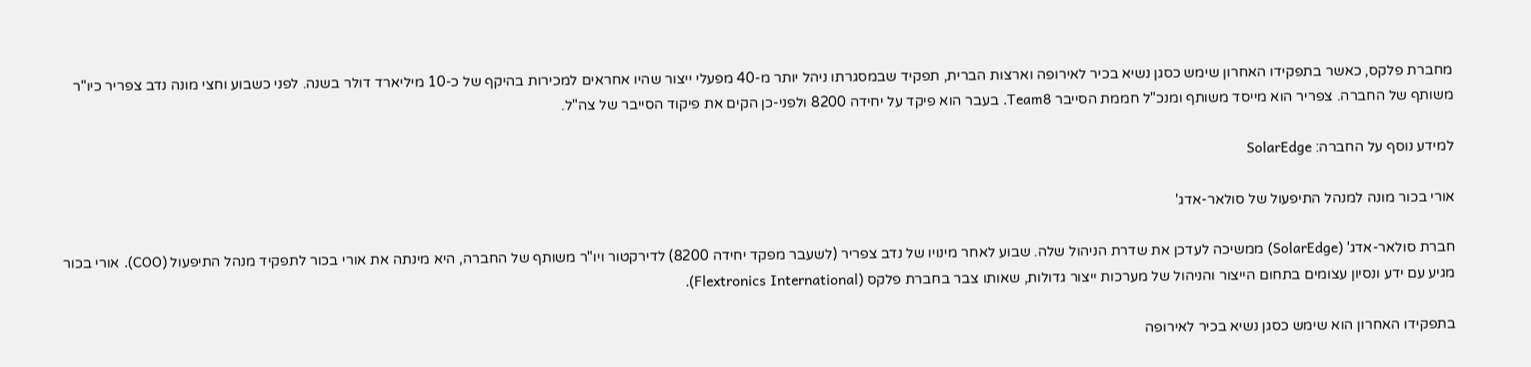מחברת פלקס, כאשר בתפקידו האחרון שימש כסגן נשיא בכיר לאירופה וארצות הברית, תפקיד שבמסגרתו ניהל יותר מ-40 מפעלי ייצור שהיו אחראים למכירות בהיקף של כ-10 מיליארד דולר בשנה. לפני כשבוע וחצי מונה נדב צפריר כיו"ר משותף של החברה. צפריר הוא מייסד משותף ומנכ"ל חממת הסייבר Team8. בעבר הוא פיקד על יחידה 8200 ולפני-כן הקים את פיקוד הסייבר של צה"ל.

למידע נוסף על החברה: SolarEdge

אורי בכור מונה למנהל התיפעול של סולאר-אדג'

חברת סולאר-אדג' (SolarEdge) ממשיכה לעדכן את שדרת הניהול שלה. שבוע לאחר מינויו של נדב צפריר (לשעבר מפקד יחידה 8200) לדירקטור ויו"ר משותף של החברה, היא מינתה את אורי בכור לתפקיד מנהל התיפעול (COO). אורי בכור מגיע עם ידע ונסיון עצומים בתחום הייצור והניהול של מערכות ייצור גדולות, שאותו צבר בחברת פלקס (Flextronics International).

בתפקידו האחרון הוא שימש כסגן נשיא בכיר לאירופה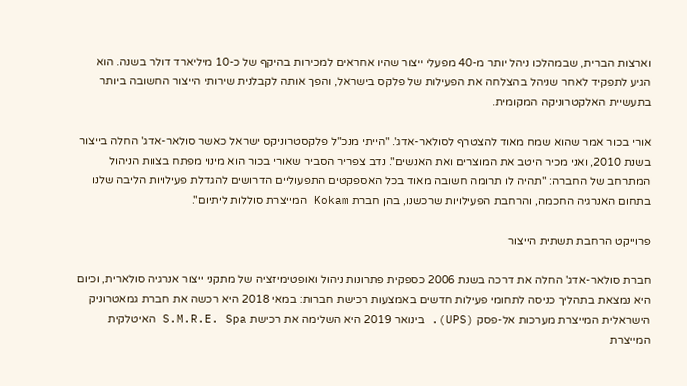וארצות הברית, שבמהלכו ניהל יותר מ-40 מפעלי ייצור שהיו אחראים למכירות בהיקף של כ-10 מיליארד דולר בשנה. הוא הגיע לתפקיד לאחר שניהל בהצלחה את הפעילות של פלקס בישראל, והפך אותה לקבלנית שירותי הייצור החשובה ביותר בתעשיית האלקטרוניקה המקומית.

אורי בכור אמר שהוא שמח מאוד להצטרף לסולאר-אדג'. "הייתי מנכ"ל פלקסטרוניקס ישראל כאשר סולאר-אדג' החלה בייצור בשנת 2010, ואני מכיר היטב את המוצרים ואת האנשים". נדב צפריר הסביר שאורי בכור הוא מינוי מפתח בצוות הניהול המתרחב של החברה: "תהיה לו תרומה חשובה מאוד בכל האספקטים התפעוליים הדרושים להגדלת פעילויות הליבה שלנו בתחום האנרגיה החכמה, והרחבת הפעילויות שרכשנו, בהן חברת Kokam המייצרת סוללות ליתיום".

פרוייקט הרחבת תשתית הייצור

חברת סולאר-אדג' החלה את דרכה בשנת 2006 כספקית פתרונות ניהול ואופטימיזציה של מתקני ייצור אנרגיה סולארית, וכיום היא נמצאת בתהליך כניסה לתחומי פעילות חדשים באמצעות רכישת חברות: במאי 2018 היא רכשה את חברת גמאטרוניק הישראלית המייצרת מערכות אל-פסק (UPS). בינואר 2019 היא השלימה את רכישת S.M.R.E. Spa האיטלקית המייצרת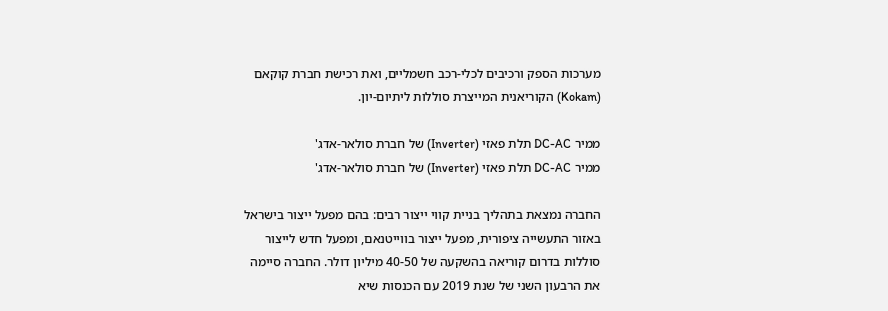מערכות הספק ורכיבים לכלי-רכב חשמליים, ואת רכישת חברת קוקאם (Kokam) הקוריאנית המייצרת סוללות ליתיום-יון.

ממיר DC-AC תלת פאזי (Inverter) של חברת סולאר-אדג'
ממיר DC-AC תלת פאזי (Inverter) של חברת סולאר-אדג'

החברה נמצאת בתהליך בניית קווי ייצור רבים: בהם מפעל ייצור בישראל באזור התעשייה ציפורית, מפעל ייצור בווייטנאם, ומפעל חדש לייצור סוללות בדרום קוריאה בהשקעה של 40-50 מיליון דולר. החברה סיימה את הרבעון השני של שנת 2019 עם הכנסות שיא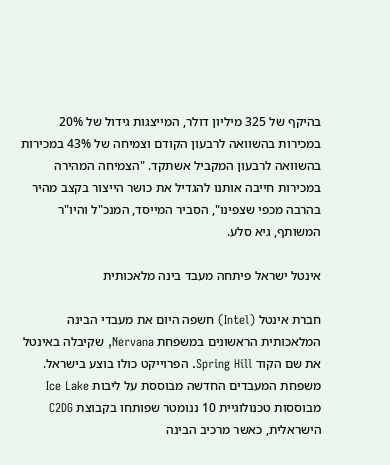בהיקף של 325 מיליון דולר, המייצגות גידול של 20% במכירות בהשוואה לרבעון הקודם וצמיחה של 43% במכירות בהשוואה לרבעון המקביל אשתקד. "הצמיחה המהירה במכירות חייבה אותנו להגדיל את כושר הייצור בקצב מהיר בהרבה מכפי שצפינו", הסביר המייסד, המנכ"ל והיו"ר המשותף, גיא סלע.

אינטל ישראל פיתחה מעבד בינה מלאכותית

חברת אינטל (Intel) חשפה היום את מעבדי הבינה המלאכותית הראשונים במשפחת Nervana, שקיבלה באינטל את שם הקוד Spring Hill. הפרוייקט כולו בוצע בישראל. משפחת המעבדים החדשה מבוססת על ליבות Ice Lake מבוססות טכנולוגיית 10 ננומטר שפותחו בקבוצת C2DG הישראלית, כאשר מרכיב הבינה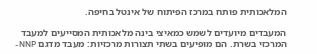המלאכותית פותח במרכז הפיתוח של אינטל בחיפה.

המעבדים מיועדים לשמש כמאיצי בינה מלאכותית המסייעים למעבד המרכזי בשרת. הם מופיעים בשתי תצורות מרכזיות: מעבד מדגם NNP-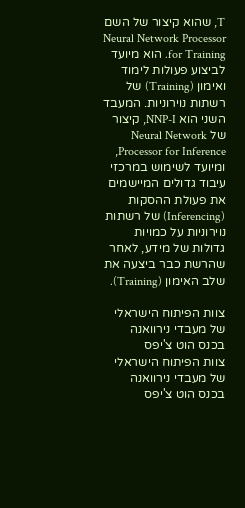T, שהוא קיצור של השם Neural Network Processor for Training. הוא מיועד לביצוע פעולות לימוד ואימון (Training) של רשתות נוירוניות. המעבד השני הוא NNP-I, קיצור של Neural Network Processor for Inference, ומיועד לשימוש במרכזי עיבוד גדולים המיישמים את פעולת ההסקות (Inferencing) של רשתות נוירוניות על כמויות גדולות של מידע, לאחר שהרשת כבר ביצעה את שלב האימון (Training).

צוות הפיתוח הישראלי של מעבדי נירוואנה בכנס הוט צ'יפס
צוות הפיתוח הישראלי של מעבדי נירוואנה בכנס הוט צ'יפס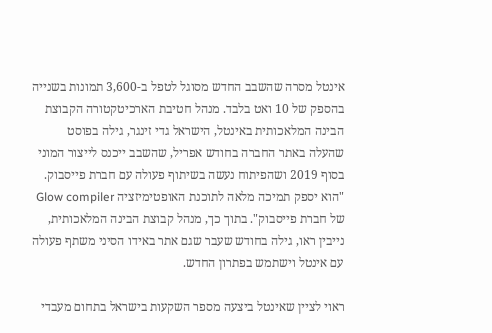אינטל מסרה שהשבב החדש מסוגל לטפל ב-3,600 תמונות בשנייה בהספק של 10 ואט בלבד. מנהל חטיבת הארכיטקטורה הקבוצת הבינה המלאכותית באינטל, הישראל גדי זינגר, גילה בפוסט שהעלה באתר החברה בחודש אפריל, שהשבב ייכנס לייצור המוני בסוף 2019 ושהפיתוח נעשה בשיתוף פעולה עם חברת פייסבוק. "הוא יספק תמיכה מלאה לתוכנת האופטימיזציה Glow compiler של חברת פייסבוק". בתוך כך, מנהל קבוצת הבינה המלאכותית, נייבין ראו, גילה בחודש שעבר שגם אתר באידו הסיני משתף פעולה עם אינטל וישתמש בפתרון החדש.

ראוי לציין שאינטל ביצעה מספר השקעות בישראל בתחום מעבדי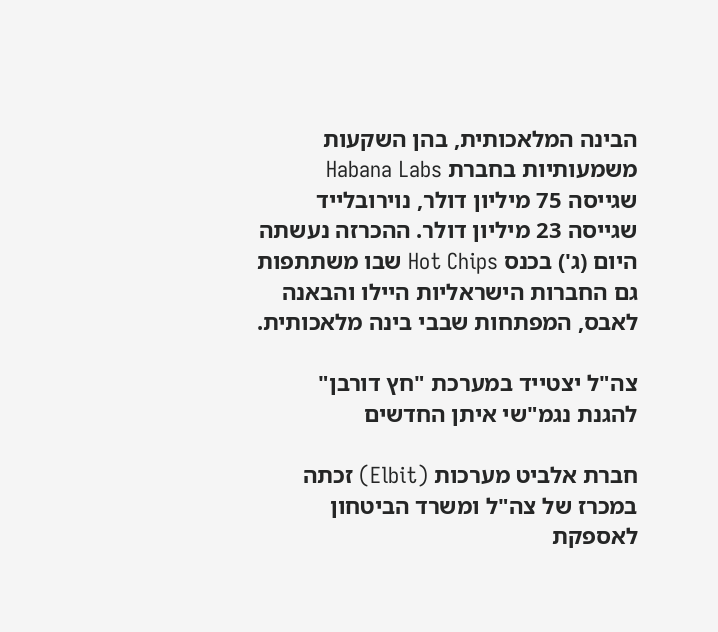הבינה המלאכותית, בהן השקעות משמעותיות בחברת Habana Labs שגייסה 75 מיליון דולר, נוירובלייד שגייסה 23 מיליון דולר. ההכרזה נעשתה היום (ג') בכנס Hot Chips שבו משתתפות גם החברות הישראליות היילו והבאנה לאבס, המפתחות שבבי בינה מלאכותית.

צה"ל יצטייד במערכת "חץ דורבן" להגנת נגמ"שי איתן החדשים

חברת אלביט מערכות (Elbit) זכתה במכרז של צה"ל ומשרד הביטחון לאספקת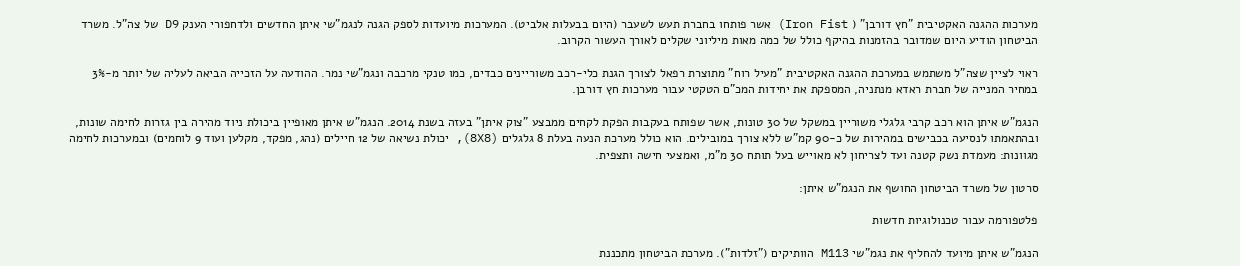מערכות ההגנה האקטיבית "חץ דורבן" ( Iron Fist) אשר פותחו בחברת תעש לשעבר (היום בבעלות אלביט). המערכות מיועדות לספק הגנה לנגמ"שי איתן החדשים ולדחפורי הענק D9 של צה"ל. משרד הביטחון הודיע היום שמדובר בהזמנות בהיקף כולל של כמה מאות מיליוני שקלים לאורך העשור הקרוב.

ראוי לציין שצה"ל משתמש במערכת ההגנה האקטיבית "מעיל רוח" מתוצרת רפאל לצורך הגנת כלי-רכב משוריינים כבדים, כמו טנקי מרכבה ונגמ"שי נמר. ההודעה על הזכייה הביאה לעליה של יותר מ-3% במחיר המנייה של חברת ראדא מנתניה, המספקת את יחידות המכ"ם הטקטי עבור מערכות חץ דורבן.

הנגמ"ש איתן הוא רכב קרבי גלגלי משוריין במשקל של 30 טונות, אשר שפותח בעקבות הפקת לקחים ממבצע "צוק איתן" בעזה בשנת 2014. הנגמ"ש איתן מאופיין ביכולת ניוד מהירה בין גזרות לחימה שונות, ובהתאמתו לנסיעה בכבישים במהירות של כ-90 קמ"ש ללא צורך במובילים. הוא כולל מערכת הנעה בעלת 8 גלגלים (8X8), יכולת נשיאה של 12 חיילים (נהג, מפקד, מקלען ועוד 9 לוחמים) ובמערכות לחימה מגוונות: מעמדת נשק קטנה ועד לצריחון לא מאוייש בעל תותח 30 מ"מ, ואמצעי חישה ותצפית.

סרטון של משרד הביטחון החושף את הנגמ"ש איתן:

פלטפורמה עבור טכנולוגיות חדשות

הנגמ"ש איתן מיועד להחליף את נגמ"שי M113 הוותיקים ("זלדות"). מערכת הביטחון מתכננת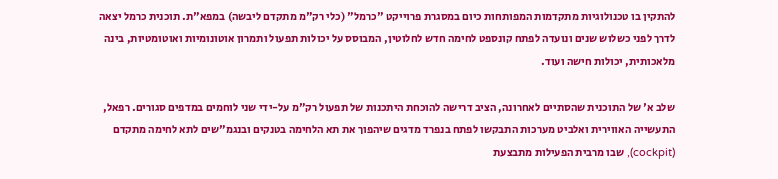להתקין בו טכנולוגיות מתקדמות המפותחות כיום במסגרת פרוייקט "כרמל" (כלי רק"מ מתקדם ליבשה) במפא"ת. תוכנית כרמל יצאה לדרך לפני כשלוש שנים ונועדה לפתח קונספט לחימה חדש לחלוטין, המבוסס על יכולות תפעול ותמרון אוטונומיות ואוטומטיות, בינה מלאכותית, יכולות חישה ועוד.

שלב א' של התוכנית שהסתיים לאחרונה, הציב דרישה להוכחת היתכנות של תפעול רק"מ על-ידי שני לוחמים במדפים סגורים. רפאל, התעשייה האווירית ואלביט מערכות התבקשו לפתח בנפרד מדגים שיהפוך את תא הלחימה בטנקים ובנגמ"שים לתא לחימה מתקדם (cockpit), שבו מרבית הפעילות מתבצעת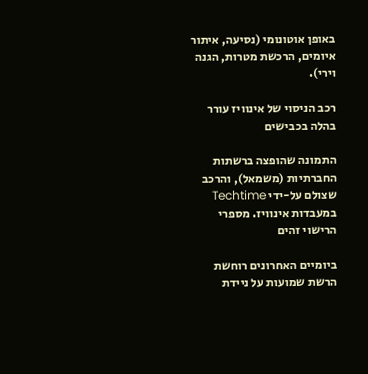באופן אוטונומי (נסיעה, איתור איומים, הרכשת מטרות, הגנה וירי).

רכב הניסוי של אינוויז עורר בהלה בכבישים

התמונה שהופצה ברשתות החברתיות (משמאל), והרכב שצולם על-ידי Techtime במעבדות אינוויז. מספרי הרישוי זהים

ביומיים האחרונים רוחשת הרשת שמועות על ניידת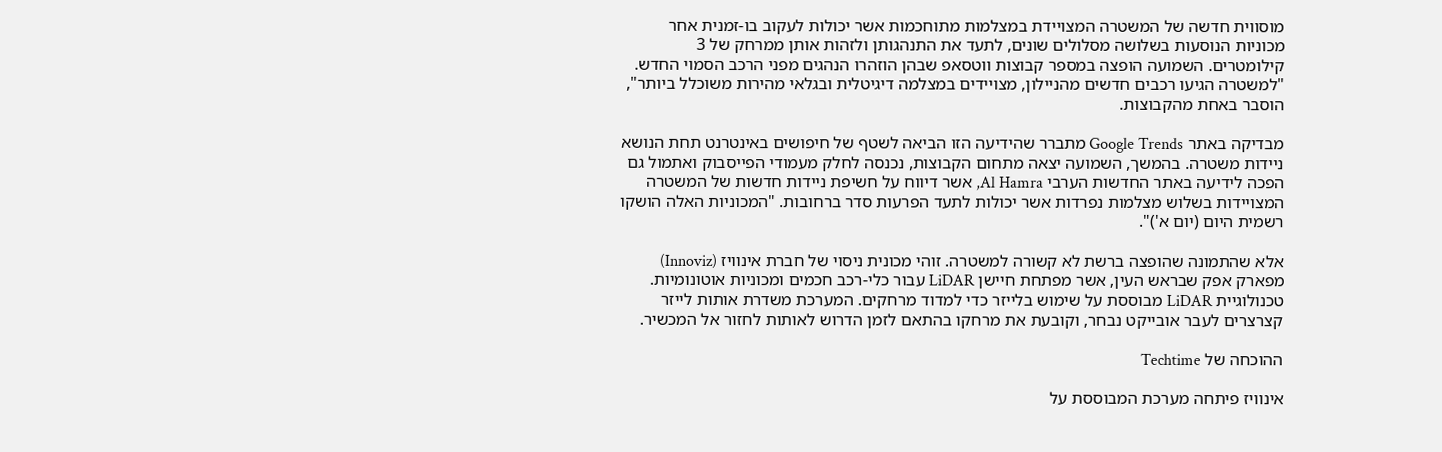מוסווית חדשה של המשטרה המצויידת במצלמות מתוחכמות אשר יכולות לעקוב בו-זמנית אחר מכוניות הנוסעות בשלושה מסלולים שונים, לתעד את התנהגותן ולזהות אותן ממרחק של 3 קילומטרים. השמועה הופצה במספר קבוצות ווטסאפ שבהן הוזהרו הנהגים מפני הרכב הסמוי החדש. "למשטרה הגיעו רכבים חדשים מהניילון, מצויידים במצלמה דיגיטלית ובגלאי מהירות משוכלל ביותר", הוסבר באחת מהקבוצות.

מבדיקה באתר Google Trends מתברר שהידיעה הזו הביאה לשטף של חיפושים באינטרנט תחת הנושא ניידות משטרה. בהמשך, השמועה יצאה מתחום הקבוצות, נכנסה לחלק מעמודי הפייסבוק ואתמול גם הפכה לידיעה באתר החדשות הערבי Al Hamra, אשר דיווח על חשיפת ניידות חדשות של המשטרה המצויידות בשלוש מצלמות נפרדות אשר יכולות לתעד הפרעות סדר ברחובות. "המכוניות האלה הושקו רשמית היום (יום א')".

אלא שהתמונה שהופצה ברשת לא קשורה למשטרה. זוהי מכונית ניסוי של חברת אינוויז (Innoviz) מפארק אפק שבראש העין, אשר מפתחת חיישן LiDAR עבור כלי-רכב חכמים ומכוניות אוטונומיות. טכנולוגיית LiDAR מבוססת על שימוש בלייזר כדי למדוד מרחקים. המערכת משדרת אותות לייזר קצרצרים לעבר אובייקט נבחר, וקובעת את מרחקו בהתאם לזמן הדרוש לאותות לחזור אל המכשיר.

ההוכחה של Techtime

אינוויז פיתחה מערכת המבוססת על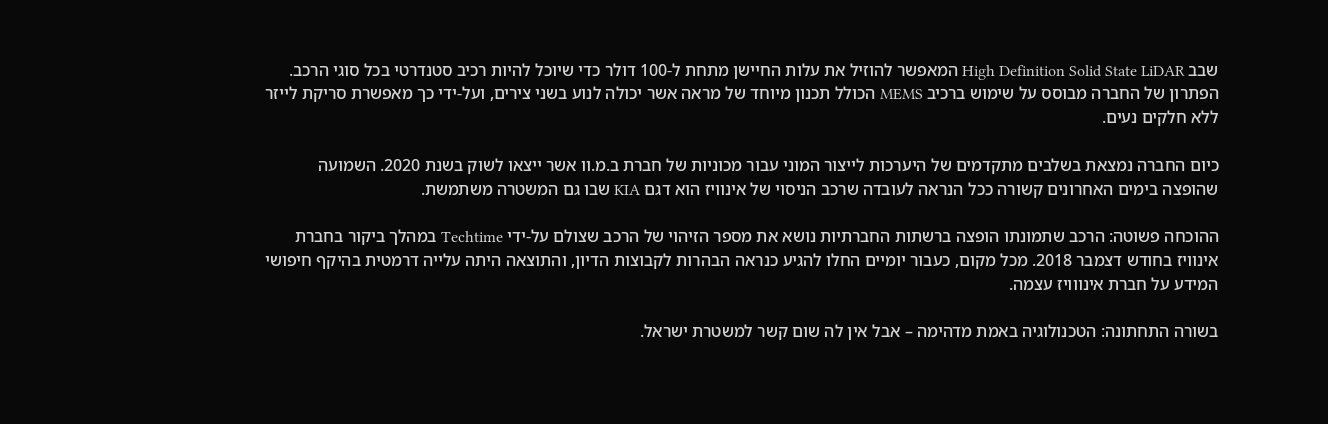שבב High Definition Solid State LiDAR המאפשר להוזיל את עלות החיישן מתחת ל-100 דולר כדי שיוכל להיות רכיב סטנדרטי בכל סוגי הרכב. הפתרון של החברה מבוסס על שימוש ברכיב MEMS הכולל תכנון מיוחד של מראה אשר יכולה לנוע בשני צירים, ועל-ידי כך מאפשרת סריקת לייזר ללא חלקים נעים.

כיום החברה נמצאת בשלבים מתקדמים של היערכות לייצור המוני עבור מכוניות של חברת ב.מ.וו אשר ייצאו לשוק בשנת 2020. השמועה שהופצה בימים האחרונים קשורה ככל הנראה לעובדה שרכב הניסוי של אינוויז הוא דגם KIA שבו גם המשטרה משתמשת.

ההוכחה פשוטה: הרכב שתמונתו הופצה ברשתות החברתיות נושא את מספר הזיהוי של הרכב שצולם על-ידי Techtime במהלך ביקור בחברת אינוויז בחודש דצמבר 2018. מכל מקום, כעבור יומיים החלו להגיע כנראה הבהרות לקבוצות הדיון, והתוצאה היתה עלייה דרמטית בהיקף חיפושי המידע על חברת אינווויז עצמה.

בשורה התחתונה: הטכנולוגיה באמת מדהימה – אבל אין לה שום קשר למשטרת ישראל.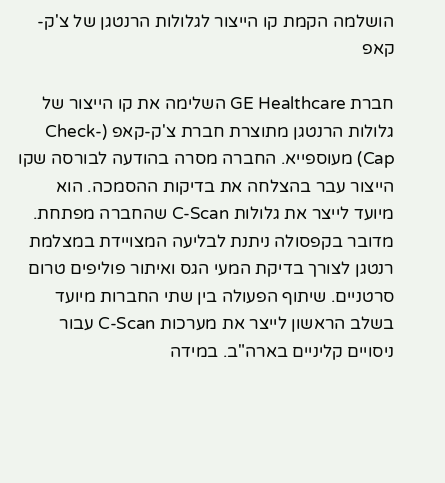הושלמה הקמת קו הייצור לגלולות הרנטגן של צ'ק-קאפ

חברת GE Healthcare השלימה את קו הייצור של גלולות הרנטגן מתוצרת חברת צ'ק-קאפ (Check-Cap) מעוספייא. החברה מסרה בהודעה לבורסה שקו הייצור עבר בהצלחה את בדיקות ההסמכה. הוא מיועד לייצר את גלולות C-Scan שהחברה מפתחת. מדובר בקפסולה ניתנת לבליעה המצויידת במצלמת רנטגן לצורך בדיקת המעי הגס ואיתור פוליפים טרום סרטניים. שיתוף הפעולה בין שתי החברות מיועד בשלב הראשון לייצר את מערכות C-Scan עבור ניסויים קליניים בארה"ב. במידה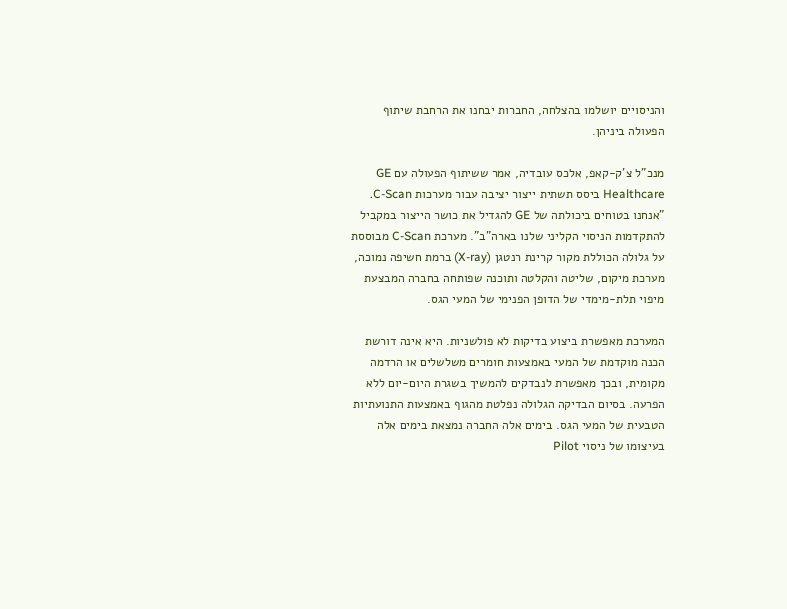והניסויים יושלמו בהצלחה, החברות יבחנו את הרחבת שיתוף הפעולה ביניהן.

מנכ"ל צ'ק-קאפ, אלכס עובדיה, אמר ששיתוף הפעולה עם GE Healthcare ביסס תשתית ייצור יציבה עבור מערכות C-Scan. "אנחנו בטוחים ביכולתה של GE להגדיל את כושר הייצור במקביל להתקדמות הניסוי הקליני שלנו בארה"ב". מערכת C-Scan מבוססת על גלולה הכוללת מקור קרינת רנטגן (X-ray) ברמת חשיפה נמוכה, מערכת מיקום, שליטה והקלטה ותוכנה שפותחה בחברה המבצעת מיפוי תלת-מימדי של הדופן הפנימי של המעי הגס.

המערכת מאפשרת ביצוע בדיקות לא פולשניות. היא אינה דורשת הכנה מוקדמת של המעי באמצעות חומרים משלשלים או הרדמה מקומית, ובכך מאפשרת לנבדקים להמשיך בשגרת היום-יום ללא הפרעה. בסיום הבדיקה הגלולה נפלטת מהגוף באמצעות התנועתיות הטבעית של המעי הגס. בימים אלה החברה נמצאת בימים אלה בעיצומו של ניסוי Pilot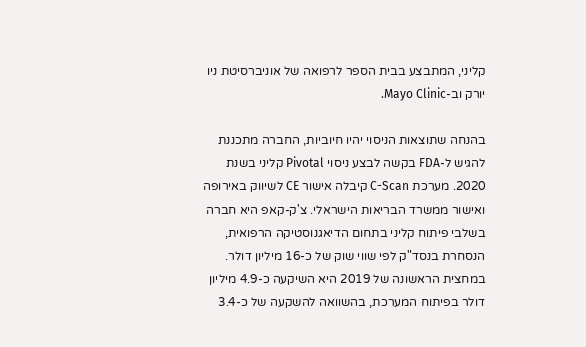קליני, המתבצע בבית הספר לרפואה של אוניברסיטת ניו יורק וב-Mayo Clinic.

בהנחה שתוצאות הניסוי יהיו חיוביות, החברה מתכננת להגיש ל-FDA בקשה לבצע ניסוי Pivotal קליני בשנת 2020. מערכת C-Scan קיבלה אישור CE לשיווק באירופה ואישור ממשרד הבריאות הישראלי. צ'ק-קאפ היא חברה בשלבי פיתוח קליני בתחום הדיאגנוסטיקה הרפואית, הנסחרת בנסד"ק לפי שווי שוק של כ-16 מיליון דולר. במחצית הראשונה של 2019 היא השיקעה כ-4.9 מיליון דולר בפיתוח המערכת, בהשוואה להשקעה של כ-3.4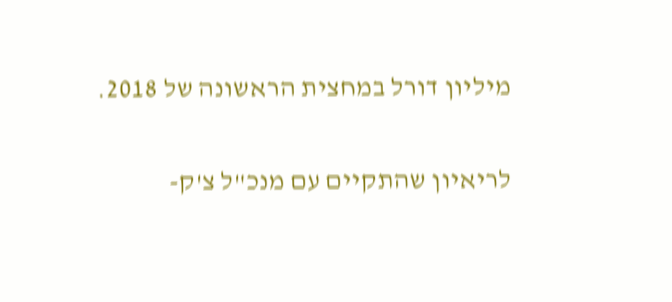מיליון דורל במחצית הראשונה של 2018.

לריאיון שהתקיים עם מנכ"ל צ'ק-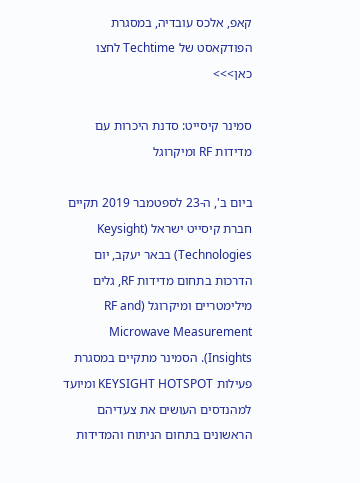קאפ, אלכס עובדיה, במסגרת הפודקאסט של Techtime לחצו כאן>>>

סמינר קיסייט: סדנת היכרות עם מדידות RF ומיקרוגל

ביום ב', ה-23 לספטמבר 2019 תקיים חברת קיסייט ישראל (Keysight Technologies) בבאר יעקב, יום הדרכות בתחום מדידות RF, גלים מילימטריים ומיקרוגל (RF and Microwave Measurement Insights). הסמינר מתקיים במסגרת פעילות KEYSIGHT HOTSPOT ומיועד למהנדסים העושים את צעדיהם הראשונים בתחום הניתוח והמדידות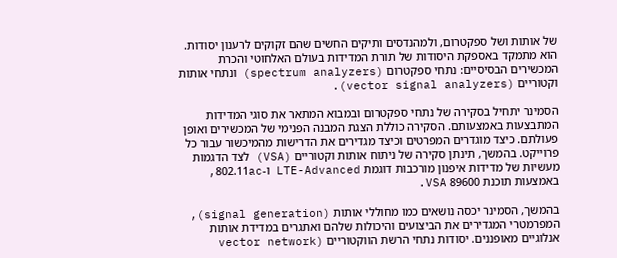של אותות ושל ספקטרום, ולמהנדסים ותיקים החשים שהם זקוקים לרענון יסודות. הוא מתמקד באספקת היסודות של תורת המדידות בעולם האלחוטי והכרת המכשירים הבסיסיים: נתחי ספקטרום (spectrum analyzers) ונתחי אותות וקטוריים (vector signal analyzers).

הסמינר יתחיל בסקירה של נתחי ספקטרום ובמבוא המתאר את סוגי המדידות המתבצעות באמצעותם. הסקירה כוללת הצגת המבנה הפנימי של המכשירים ואופן פעולתם. כיצד מוגדרים המפרטים וכיצד מגדירים את הדרישות מהמיכשור עבור כל פרוייקט. בהמשך, תינתן סקירה של ניתוח אותות וקטוריים (VSA) לצד הדגמות מעשיות של מדידות איפנון מורכבות דוגמת LTE-Advanced ו-802.11ac, באמצעות תוכנת 89600 VSA.

בהמשך, הסמינר יכסה נושאים כמו מחוללי אותות (signal generation), המפרמטרי המגדירים את הביצועים והיכולות שלהם ואתגרים במדידת אותות אנלוגיים מאופננים. יסודות נתחי הרשת הווקטוריים (vector network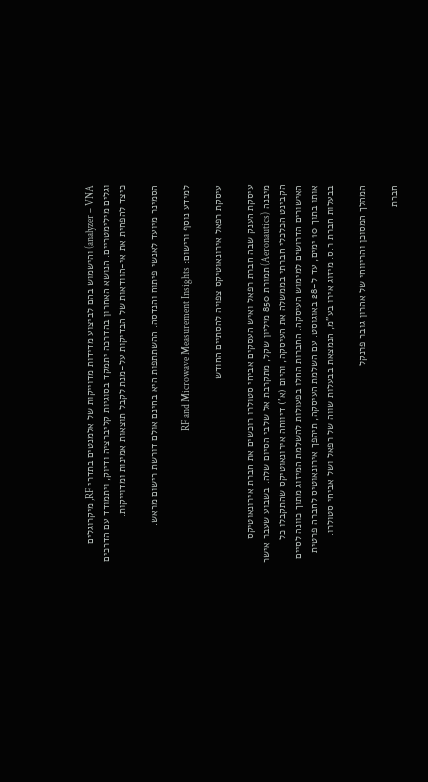analyzer – VNA) והישמוש בהם לביצוע מדידות מדוייקות של אלמנטים בתדרי RF, מיקרוגלים וגלים מילימטריים. הנושא האחרון בהדרכה יתמקד בסוגיות קליברציה ודיוק, ויתמודד עם הדרכים כיצד להפחית את אי-הוודאות של הבדיקות על-מנת לקבל תוצאות אמינות ומדוייקות.

הסמינר מיועד לאנשי פיתוח והנדסה. ההשתתפות היא בחינם אולם דורשת רישום מראש.

למידע נוסף ורישום: RF and Microwave Measurement Insights

עיסקת רפאל אירונאוטיקס צפויה להסתיים החודש

עיסקת הענק שבה חברת רפאל ואיש העסקים אביחי סטולרו רוכשים את חברת אירונאוטיקס מיבנה (Aeronautics) תמורת 850 מיליון שקל, מתקרבת אל שלבי הסיום שלה. בשבוע שעבר אישר הקבינט הכלכלי חברתי בממשלה את העיסקה, והיום (א') דיווחה אירונאוטיקס שהתקבלו כל האישורים הדרושים למימוש העיסקה. החברות החלו בפעולות להשלמת המיזוג מתוך כוונה לסיים אותו בתוך 10 ימים, עד ל-28 באוגוסט. עם השלמת העיסקה, תיהפך אירונאוטיס לחברה פרטית בבעלות חברת ר.ס. מיזוג אירו בע"מ, הנמצאת בבעלות שווה של רפאל ושל אביחי סטולרו.

המהלך המסוכן והריווחי של אהרון גובר פרנקל

חברת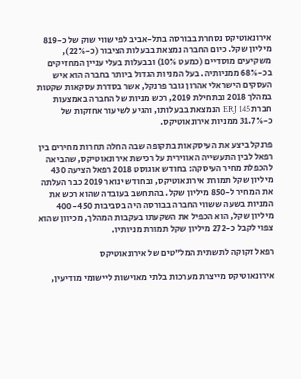אירונאוטיקס נסחרת בבורסה בתל-אביב לפי שווי שוק של כ-819 מיליון שקל. כיום החברה נמצאת בבעלות הציבור (כ-22%), משקיעים מוסדיים (כמעט 10%) ובבעלות בעלי עניין המחזיקים בכ-68% ממניותיה. בעל המניות הגדול ביותר בחברה הוא איש העסקים הישראלי אהרון גובר פרנקל, אשר בסדרת עסקאות שקטות במהלך 2018 ובתחילת 2019, רכש מניות של החברה באמצעות חברת ERJ 145 הנמצאת בבעלותו, והגיע לשיעור אחזקות של כ-31.7% ממניות אירונאוטיקס.

פרנקל ביצע את העיסקאות בתקופה שבה החלה תחרות מחירים בין רפאל לבין התעשייה האווירית על רכישת אירונאוטיקס, שהביאה להכפלת מחיר העיסקה: בחודש אוגוסט 2018 רפאל הציעה 430 מיליון שקל תמורת אירונאוטיקס, ובחודש ינואר 2019 כבר העלתה את המחיר ל-850 מיליון שקל. בהתחשב בעובדה שהוא רכש את המניות בשעה ששווי החברה בבורסה היה בסביבות 400-450 מיליון שקל, הוא הכפיל את השקעתו בעקבות המהלך, מכיוון שהוא צפוי לקבל כ-272 מיליון שקל תמורת מניותיו.

רפאל זקוקה לתשתית המל"טים של אירונאוטיקס

אירונאוטיקס מייצרת מערכות בלתי מאוישות ליישומי מודיעין,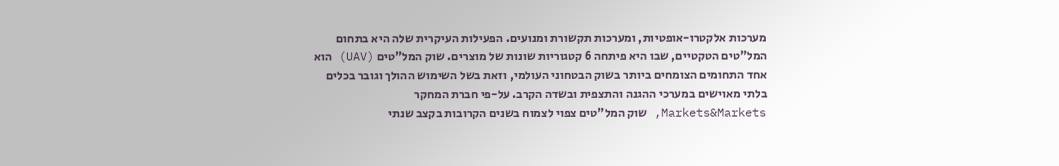מערכות אלקטרו-אופטיות, ומערכות תקשורת ומנועים. הפעילות העיקרית שלה היא בתחום המל"טים הטקטיים, שבו היא פיתחה 6 קטגוריות שונות של מוצרים. שוק המל"טים (UAV) הוא אחד התחומים הצומחים ביותר בשוק הבטחוני העולמי, וזאת בשל השימוש ההולך וגובר בכלים בלתי מאוישים במערכי ההגנה והתצפית ובשדה הקרב. על-פי חברת המחקר Markets&Markets, שוק המל"טים צפוי לצמוח בשנים הקרובות בקצב שנתי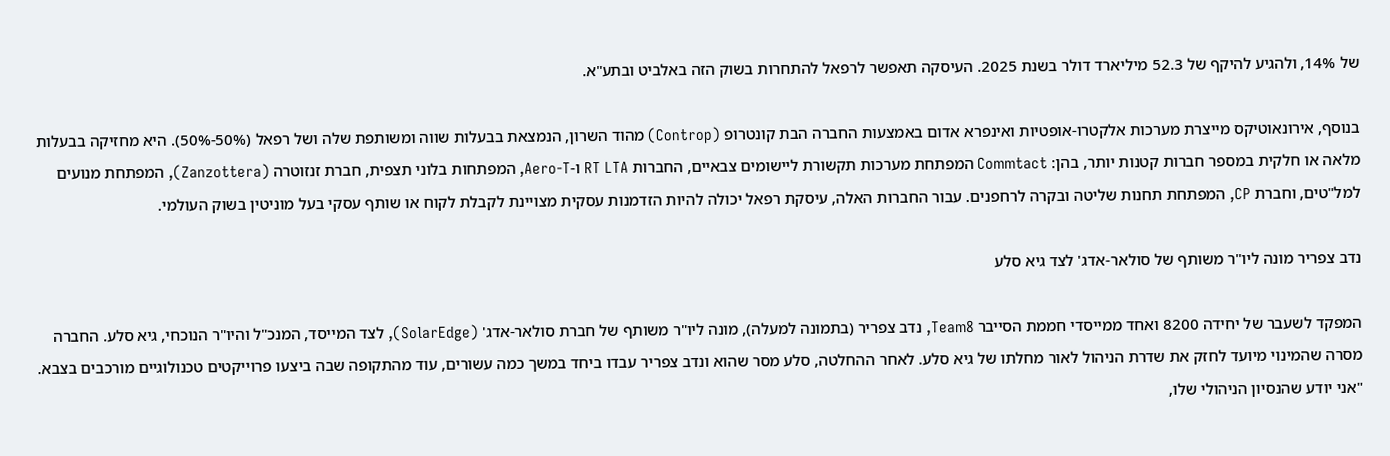של 14%, ולהגיע להיקף של 52.3 מיליארד דולר בשנת 2025. העיסקה תאפשר לרפאל להתחרות בשוק הזה באלביט ובתע"א.

בנוסף, אירונאוטיקס מייצרת מערכות אלקטרו-אופטיות ואינפרא אדום באמצעות החברה הבת קונטרופ (Controp) מהוד השרון, הנמצאת בבעלות שווה ומשותפת שלה ושל רפאל (50%-50%). היא מחזיקה בבעלות מלאה או חלקית במספר חברות קטנות יותר, בהן: Commtact המפתחת מערכות תקשורת ליישומים צבאיים, החברות RT LTA ו-Aero-T, המפתחות בלוני תצפית, חברת זנזוטרה (Zanzottera), המפתחת מנועים למל"טים, וחברת CP, המפתחת תחנות שליטה ובקרה לרחפנים. עבור החברות האלה, עיסקת רפאל יכולה להיות הזדמנות עסקית מצויינת לקבלת לקוח או שותף עסקי בעל מוניטין בשוק העולמי.

נדב צפריר מונה ליו"ר משותף של סולאר-אדג' לצד גיא סלע

המפקד לשעבר של יחידה 8200 ואחד ממייסדי חממת הסייבר Team8, נדב צפריר (בתמונה למעלה), מונה ליו"ר משותף של חברת סולאר-אדג' (SolarEdge), לצד המייסד, המנכ"ל והיו"ר הנוכחי, גיא סלע. החברה מסרה שהמינוי מיועד לחזק את שדרת הניהול לאור מחלתו של גיא סלע. לאחר ההחלטה, סלע מסר שהוא ונדב צפריר עבדו ביחד במשך כמה עשורים, עוד מהתקופה שבה ביצעו פרוייקטים טכנולוגיים מורכבים בצבא. "אני יודע שהנסיון הניהולי שלו,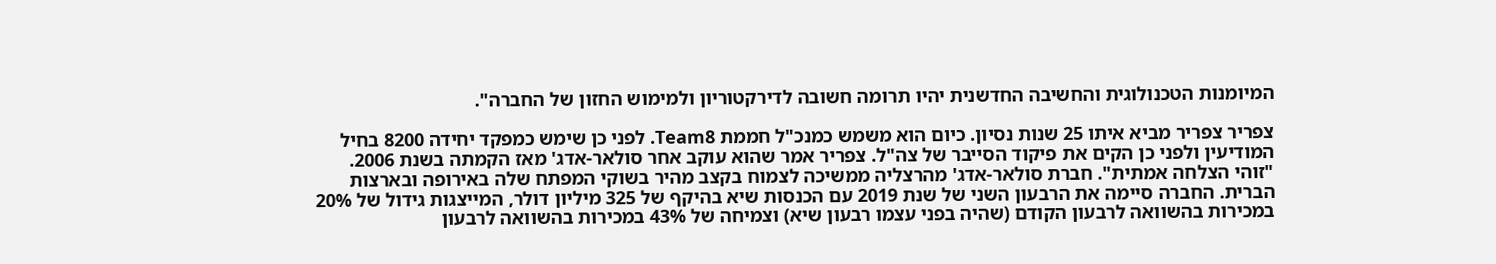המיומנות הטכנולוגית והחשיבה החדשנית יהיו תרומה חשובה לדירקטוריון ולמימוש החזון של החברה".

צפריר צפריר מביא איתו 25 שנות נסיון. כיום הוא משמש כמנכ"ל חממת Team8. לפני כן שימש כמפקד יחידה 8200 בחיל המודיעין ולפני כן הקים את פיקוד הסייבר של צה"ל. צפריר אמר שהוא עוקב אחר סולאר-אדג' מאז הקמתה בשנת 2006. "זוהי הצלחה אמתית". חברת סולאר-אדג' מהרצליה ממשיכה לצמוח בקצב מהיר בשוקי המפתח שלה באירופה ובארצות הברית. החברה סיימה את הרבעון השני של שנת 2019 עם הכנסות שיא בהיקף של 325 מיליון דולר, המייצגות גידול של 20% במכירות בהשוואה לרבעון הקודם (שהיה בפני עצמו רבעון שיא) וצמיחה של 43% במכירות בהשוואה לרבעון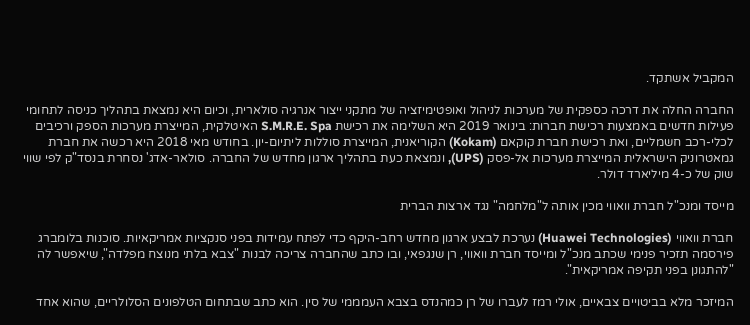המקביל אשתקד.

החברה החלה את דרכה כספקית של מערכות לניהול ואופטימיזציה של מתקני ייצור אנרגיה סולארית, וכיום היא נמצאת בתהליך כניסה לתחומי פעילות חדשים באמצעות רכישת חברות: בינואר 2019 היא השלימה את רכישת S.M.R.E. Spa האיטלקית, המייצרת מערכות הספק ורכיבים לכלי-רכב חשמליים, ואת רכישת חברת קוקאם (Kokam) הקוריאנית, המייצרת סוללות ליתיום-יון. בחודש מאי 2018 היא רכשה את חברת גמאטרוניק הישראלית המייצרת מערכות אל-פסק (UPS), ונמצאת כעת בתהליך ארגון מחדש של החברה. סולאר-אדג' נסחרת בנסד"ק לפי שווי שוק של כ-4 מיליארד דולר.

מייסד ומנכ"ל חברת וואווי מכין אותה ל"מלחמה" נגד ארצות הברית

חברת וואווי (Huawei Technologies) נערכת לבצע ארגון מחדש רחב-היקף כדי לפתח עמידות בפני סנקציות אמריקאיות. סוכנות בלומברג פירסמה תזכיר פנימי שכתב מנכ"ל ומייסד חברת וואווי, רן שנגפאי, ובו כתב שהחברה צריכה לבנות "צבא בלתי מנוצח מפלדה", שיאפשר לה "להתגונן בפני תקיפה אמריקאית".

המיזכר מלא בביטויים צבאיים, אולי רמז לעברו של רן כמהנדס בצבא העמממי של סין. הוא כתב שבתחום הטלפונים הסלולריים, שהוא אחד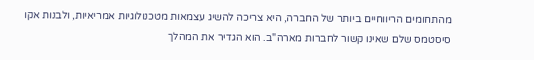מהתחומים הריווחיים ביותר של החברה, היא צריכה להשיג עצמאות מטכנולוגיות אמריאיות, ולבנות אקו סיסטמס שלם שאינו קשור לחברות מארה"ב. הוא הגדיר את המהלך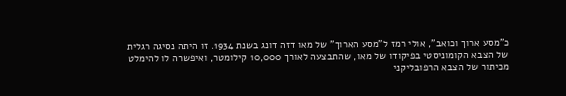כ"מסע ארוך וכואב", אולי רמז ל"מסע הארוך" של מאו דזה דונג בשנת 1934. זו היתה נסיגה רגלית של הצבא הקומוניסטי בפיקודו של מאו, שהתבצעה לאורך 10,000 קילומטר, ואיפשרה לו להימלט מכיתור של הצבא הרפובליקני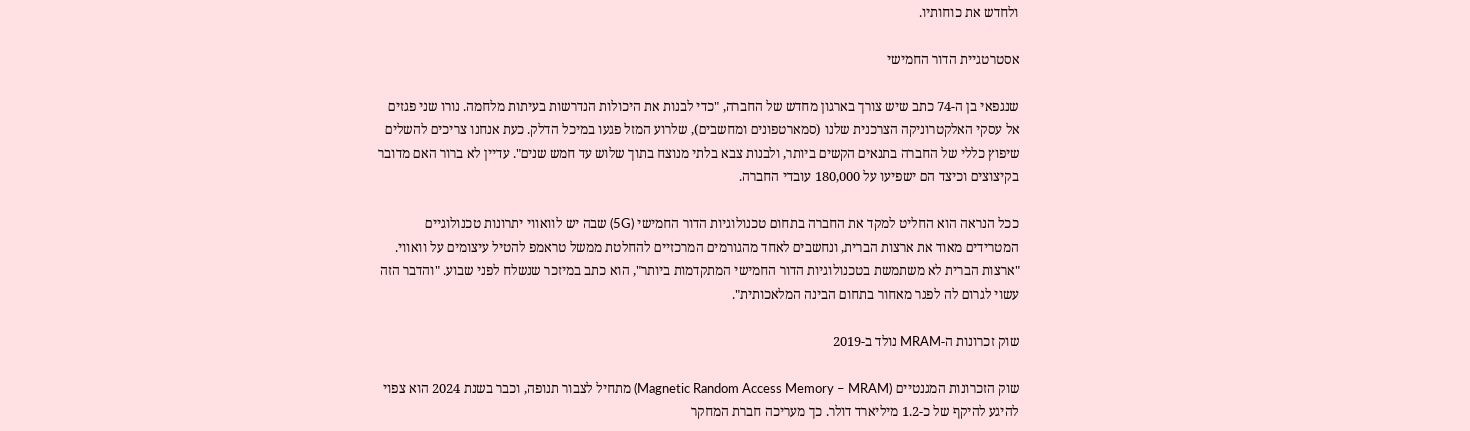ולחדש את כוחותיו.

אסטרטגיית הדור החמישי

שנגפאי בן ה-74 כתב שיש צורך בארגון מחדש של החברה, "כדי לבנות את היכולות הנדרשות בעיתות מלחמה. נורו שני פגזים אל עסקי האלקטרוניקה הצרכנית שלנו (סמארטפונים ומחשבים), שלרוע המזל פגעו במיכל הדלק. כעת אנחנו צריכים להשלים שיפוץ כללי של החברה בתנאים הקשים ביותר, ולבנות צבא בלתי מנוצח בתוך שלוש עד חמש שנים". עדיין לא ברור האם מדובר בקיצוצים וכיצד הם ישפיעו על 180,000 עובדי החברה.

ככל הנראה הוא החליט למקד את החברה בתחום טכנולוגיות הדור החמישי (5G) שבה יש לוואווי יתרונות טכנולוגיים המטרידים מאוד את ארצות הברית, ונחשבים לאחד מהגורמים המרכזיים להחלטת ממשל טראמפ להטיל עיצומים על וואווי. "ארצות הברית לא משתמשת בטכנולוגיות הדור החמישי המתקדמות ביותר", הוא כתב במיזכר שנשלח לפני שבוע. "והדבר הזה עשוי לגרום לה לפגר מאחור בתחום הבינה המלאכותית".

שוק זכרונות ה-MRAM נולד ב-2019

שוק הזכרונות המגנטיים (Magnetic Random Access Memory – MRAM) מתחיל לצבור תנופה, וכבר בשנת 2024 הוא צפוי להיגע להיקף של כ-1.2 מיליארד דולר. כך מעריכה חברת המחקר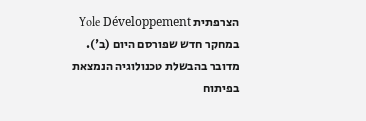הצרפתית Yole Développement במחקר חדש שפורסם היום (ב'). מדובר בהבשלת טכנולוגיה הנמצאת בפיתוח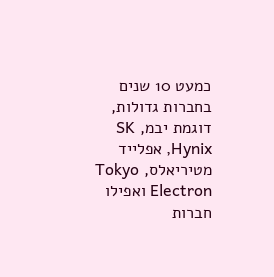כמעט 10 שנים בחברות גדולות, דוגמת יבמ, SK Hynix, אפלייד מטיריאלס, Tokyo Electron ואפילו חברות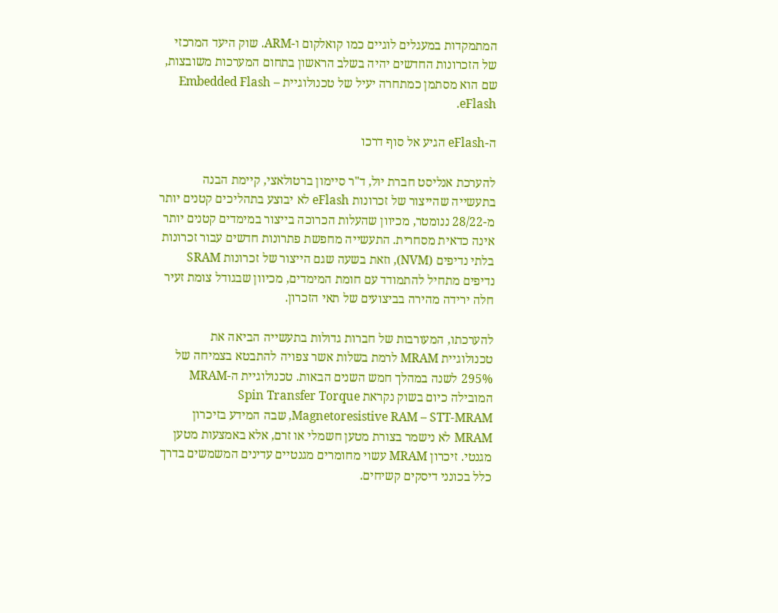המתמקדות במעגלים לוגיים כמו קואלקום ו-ARM. שוק היעד המרכזי של הזכרונות החדשים יהיה בשלב הראשון בתחום המערכות משובצות, שם הוא מסתמן כמתחרה יעיל של טכנולוגיית Embedded Flash – eFlash.

ה-eFlash הגיע אל סוף דרכו

להערכת אנליסט חברת יול, ד"ר סיימון ברטולאצי, קיימת הבנה בתעשייה שהייצור של זכרונות eFlash לא יבוצע בתהליכים קטנים יותר מ-28/22 ננומטר, מכיוון שהעלות הכרוכה בייצור במימדים קטנים יותר אינה כדאית מסחרית. התעשייה מחפשת פתרונות חדשים עבור זכרונות בלתי נדיפים (NVM), וזאת בשעה שגם הייצור של זכרונות SRAM נדיפים מתחיל להתמודד עם חומת המימדים, מכיוון שבגודל צומת זעיר חלה ירידה מהירה בביצועים של תאי הזכרון.

להערכתו, המעורבות של חברות גדולות בתעשייה הביאה את טכנולוגיית MRAM לרמת בשלות אשר צפויה להתבטא בצמיחה של 295% לשנה במהלך חמש השנים הבאות. טכנולוגיית ה-MRAM המובילה כיום בשוק נקראת Spin Transfer Torque Magnetoresistive RAM – STT-MRAM, שבה המידע בזיכרון MRAM לא נישמר בצורת מטען חשמלי או זרם, אלא באמצעות מטען מגנטי. זיכרון MRAM עשוי מחומרים מגנטיים עדינים המשמשים בדרך כלל בכונני דיסקים קשיחים.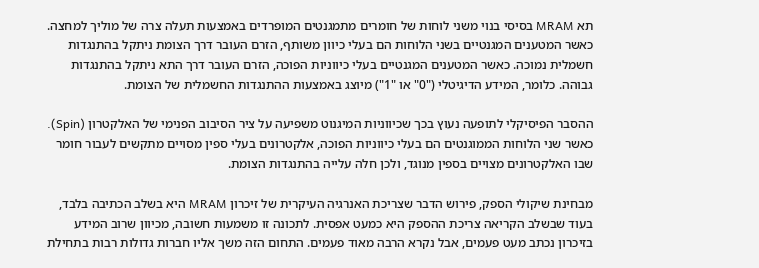תא MRAM בסיסי בנוי משני לוחות של חומרים מתמגנטים המופרדים באמצעות תעלה צרה של מוליך למחצה. כאשר המטענים המגנטיים בשני הלוחות הם בעלי כיוון משותף, הזרם העובר דרך הצומת ניתקל בהתנגדות חשמלית נמוכה. כאשר המטענים המגנטיים בעלי כיווניות הפוכה, הזרם העובר דרך התא ניתקל בהתנגדות גבוהה. כלומר, המידע הדיגיטלי ("0" או "1") מיוצג באמצעות ההתנגדות החשמלית של הצומת.

ההסבר הפיסיקלי לתופעה נעוץ בכך שכיווניות המיגנוט משפיעה על ציר הסיבוב הפנימי של האלקטרון (Spin). כאשר שני הלוחות הממוגנטים הם בעלי כיווניות הפוכה, אלקטרונים בעלי ספין מסויים מתקשים לעבור חומר שבו האלקטרונים מצויים בספין מנוגד, ולכן חלה עלייה בהתנגדות הצומת.

מבחינת שיקולי הספק, פירוש הדבר שצריכת האנרגיה העיקרית של זיכרון MRAM היא בשלב הכתיבה בלבד, בעוד שבשלב הקריאה צריכת ההספק היא כמעט אפסית. לתכונה זו משמעות חשובה, מכיוון שרוב המידע בזיכרון נכתב מעט פעמים, אבל נקרא הרבה מאוד פעמים. התחום הזה משך אליו חברות גדולות רבות בתחילת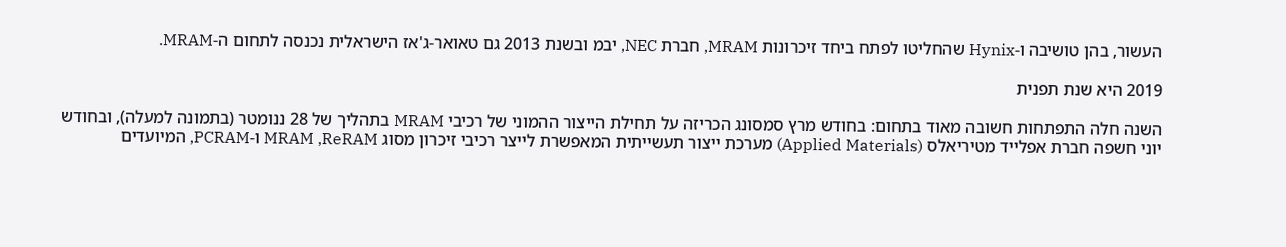העשור, בהן טושיבה ו-Hynix שהחליטו לפתח ביחד זיכרונות MRAM, חברת NEC, יבמ ובשנת 2013 גם טאואר-ג'אז הישראלית נכנסה לתחום ה-MRAM.

2019 היא שנת תפנית

השנה חלה התפתחות חשובה מאוד בתחום: בחודש מרץ סמסונג הכריזה על תחילת הייצור ההמוני של רכיבי MRAM בתהליך של 28 ננומטר (בתמונה למעלה), ובחודש יוני חשפה חברת אפלייד מטיריאלס (Applied Materials) מערכת ייצור תעשייתית המאפשרת לייצר רכיבי זיכרון מסוג MRAM ,ReRAM ו-PCRAM, המיועדים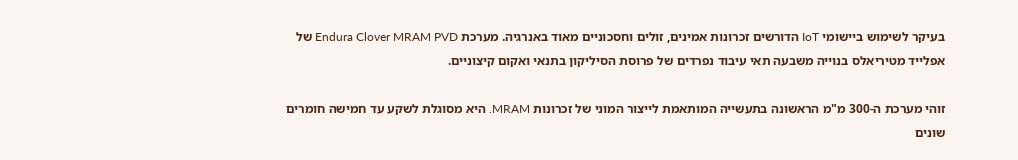בעיקר לשימוש ביישומי IoT הדורשים זכרונות אמינים, זולים וחסכוניים מאוד באנרגיה. מערכת Endura Clover MRAM PVD של אפלייד מטיריאלס בנוייה משבעה תאי עיבוד נפרדים של פרוסת הסיליקון בתנאי ואקום קיצוניים.

זוהי מערכת ה-300 מ"מ הראשונה בתעשייה המותאמת לייצור המוני של זכרונות MRAM. היא מסוגלת לשקע עד חמישה חומרים שונים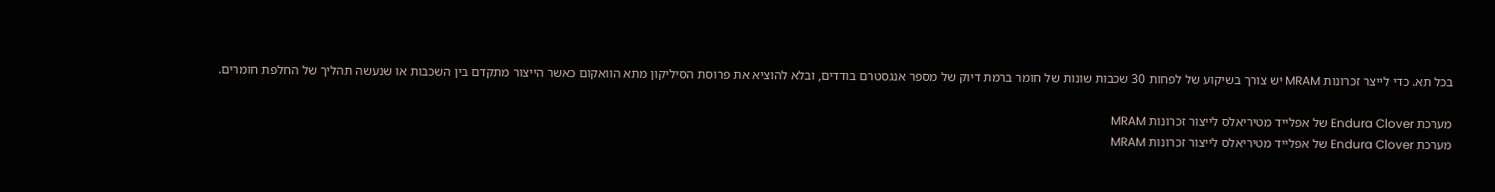בכל תא. כדי לייצר זכרונות MRAM יש צורך בשיקוע של לפחות 30 שכבות שונות של חומר ברמת דיוק של מספר אנגסטרם בודדים, ובלא להוציא את פרוסת הסיליקון מתא הוואקום כאשר הייצור מתקדם בין השכבות או שנעשה תהליך של החלפת חומרים.

מערכת Endura Clover של אפלייד מטיריאלס לייצור זכרונות MRAM
מערכת Endura Clover של אפלייד מטיריאלס לייצור זכרונות MRAM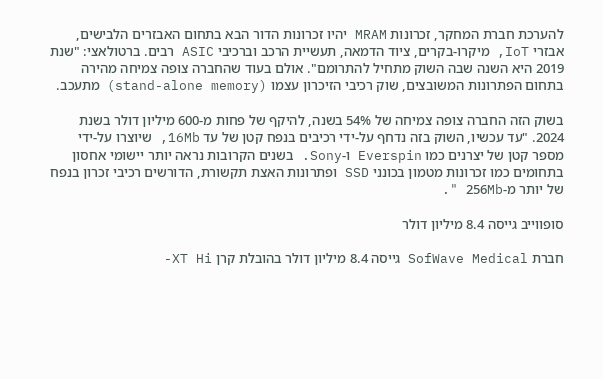להערכת חברת המחקר, זכרונות MRAM יהיו זכרונות הדור הבא בתחום האבזרים הלבישים, אבזרי IoT, מיקרו-בקרים, ציוד הדמאה, תעשיית הרכב וברכיבי ASIC רבים. ברטולאצי: "שנת 2019 היא השנה שבה השוק מתחיל להתרומם". אולם בעוד שהחברה צופה צמיחה מהירה בתחום הפתרונות המשובצים, שוק רכיבי הזיכרון עצמו (stand-alone memory) מתעכב.

בשוק הזה החברה צופה צמיחה של 54% בשנה, להיקף של פחות מ-600 מיליון דולר בשנת 2024. "עד עכשיו, השוק בזה נדחף על-ידי רכיבים בנפח קטן של עד 16Mb, שיוצרו על-ידי מספר קטן של יצרנים כמו Everspin ו-Sony. בשנים הקרובות נראה יותר יישומי אחסון בתחומים כמו זכרונות מטמון בכונני SSD ופתרונות האצת תקשורת, הדורשים רכיבי זכרון בנפח של יותר מ-256Mb ".

סופווייב גייסה 8.4 מיליון דולר

חברת SofWave Medical גייסה 8.4 מיליון דולר בהובלת קרן XT Hi-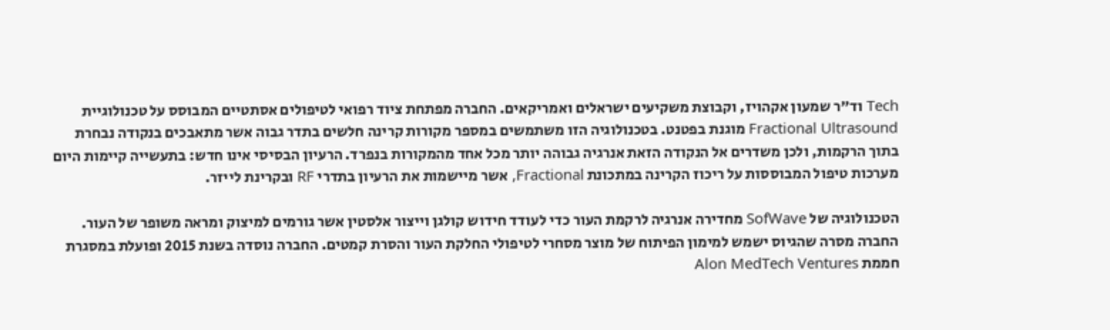Tech וד"ר שמעון אקהויז, וקבוצת משקיעים ישראלים ואמריקאים. החברה מפתחת ציוד רפואי לטיפולים אסתטיים המבוסס על טכנולוגיית Fractional Ultrasound מוגנת בפטנט. בטכנולוגיה הזו משתמשים במספר מקורות קרינה חלשים בתדר גבוה אשר מתאבכים בנקודה נבחרת בתוך הרקמות, ולכן משדרים אל הנקודה הזאת אנרגיה גבוהה יותר מכל אחד מהמקורות בנפרד. הרעיון הבסיסי אינו חדש: בתעשייה קיימות היום מערכות טיפול המבוססות על ריכוז הקרינה במתכונת Fractional, אשר מיישמות את הרעיון בתדרי RF ובקרינת לייזר.

הטכנולוגיה של SofWave מחדירה אנרגיה לרקמת העור כדי לעודד חידוש קולגן וייצור אלסטין אשר גורמים למיצוק ומראה משופר של העור. החברה מסרה שהגיוס ישמש למימון הפיתוח של מוצר מסחרי לטיפולי החלקת העור והסרת קמטים. החברה נוסדה בשנת 2015 ופועלת במסגרת חממת Alon MedTech Ventures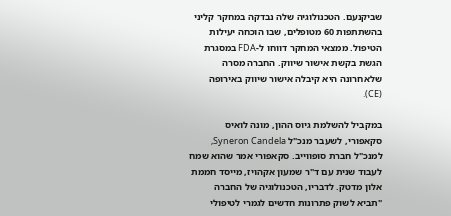שביקנעם. הטכנולוגיה שלה נבדקה במחקר קליני בהשתתפות 60 מטופלים, שבו הוכחה יעילות הטיפול. ממצאי המחקר דווחו ל-FDA במסגרת הגשת בקשת אישור שיווק. החברה מסרה שלאחרונה היא קיבלה אישור שיווק באירופה (CE).

במקביל להשלמת גיוס ההון, מונה לואיס סקאפורי, לשעבר מנכ"ל Syneron Candela, למנכ"ל חברת סופווייב. סקאפורי אמר שהוא שמח לעבוד שנית עם ד"ר שמעון אקהויז, מייסד חממת אלון מדטק. לדבריו, הטכנולוגיה של החברה "תביא לשוק פתרונות חדשים לגמרי לטיפולי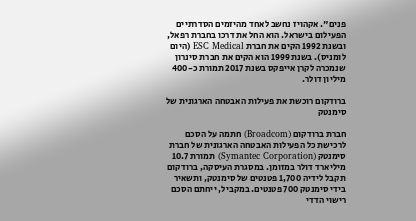פנים". אקהויז נחשב לאחד מהיזמים הסדרתיים הפעילום בישראל. הוא החל את דרכו בחברת רפאל, ובשנת 1992 הקים את חברת ESC Medical (היום לומניס). בשנת 1999 הוא הקים את חברת סינרון שנמכרה לקרן אייפקס בשנת 2017 תמורת כ-400 מיליון דולר.

ברודקום רוכשת את פעילות האבטחה הארגונית של סימנטק

חברת ברודקום (Broadcom) חתמה על הסכם לרכישת כל הפעילות האבטחה הארגונית של חברת סימנטק (Symantec Corporation) תמורת 10.7 מיליארד דולר במזומן. במסגרת העיסקה, ברודקום תקבל לידיה 1,700 פטנטים של סימנטק, ותשאיר בידי סימנטק 700 פטנטים. במקביל, ייחתם הסכם רישוי הדדי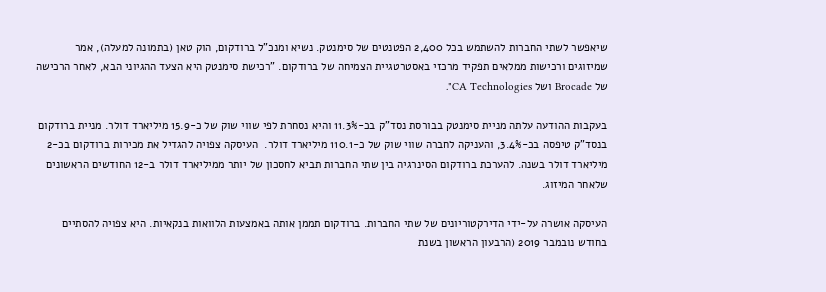שיאפשר לשתי החברות להשתמש בכל 2,400 הפטנטים של סימנטק. נשיא ומנכ"ל ברודקום, הוק טאן (בתמונה למעלה), אמר שמיזוגים ורכישות ממלאים תפקיד מרכזי באסטרטגיית הצמיחה של ברודקום. "רכישת סימנטק היא הצעד ההגיוני הבא, לאחר הרכישה של Brocade ושל CA Technologies".

בעקבות ההודעה עלתה מניית סימנטק בבורסת נסד"ק בכ-11.3% והיא נסחרת לפי שווי שוק של כ-15.9 מיליארד דולר. מניית ברודקום בנסד"ק טיפסה בכ-3.4%, והעניקה לחברה שווי שוק של כ-110.1 מיליארד דולר.  העיסקה צפויה להגדיל את מכירות ברודקום בכ-2 מיליארד דולר בשנה. להערכת ברודקום הסינרגיה בין שתי החברות תביא לחסכון של יותר ממיליארד דולר ב-12 החודשים הראשונים שלאחר המיזוג.

העיסקה אושרה על-ידי הדירקטוריונים של שתי החברות. ברודקום תממן אותה באמצעות הלוואות בנקאיות. היא צפויה להסתיים בחודש נובמבר 2019 (הרבעון הראשון בשנת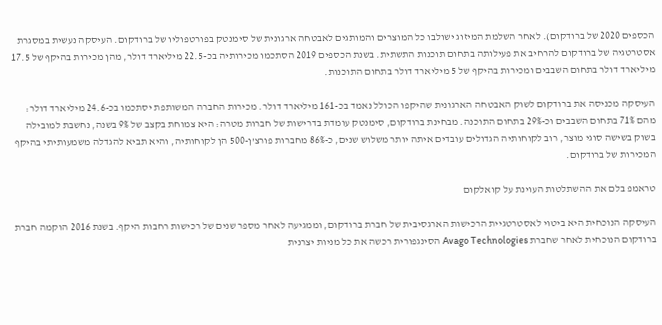הכספים 2020 של ברודקום). לאחר השלמת המיזוג ישולבו כל המוצרים והמותגים לאבטחה ארגונית של סימנטק בפורטפוליו של ברודקום. העיסקה נעשית במסגרת אסטרטגיה של ברודקום להרחיב את פעילותה בתחום תוכנות התשתית. בשנת הכספים 2019 הסתכמו מכירותיה בכ-22.5 מיליארד דולר, מהן מכירות בהיקף של 17.5 מיליארד דולר בתחום השבבים ומכירות בהיקף של 5 מיליארד דולר בתחום התוכנות.

העיסקה מכניסה את ברודקום לשוק האבטחה הארגונית שהיקפו הכולל נאמד בכ-161 מיליארד דולר. מכירות החברה המשותפת יסתכמו בכ-24.6 מיליארד דולר: מהם 71% בתחום השבבים וכ-29% בתחום התוכנה. מבחינת ברודקום, סימנטק עומדת בדרישות של חברות מטרה: היא צמוחת בקצב של 9% בשנה, נחשבת למובילה בשוק בשישה סוגי מוצר, רוב לקוחותיה הגדולים עובדים איתה יותר משלוש שנים, כ-86% מחברות פורצ'ן-500 הן לקוחותיה, והיא תביא להגדלה משמעותיתי בהיקף המכירות של ברודקום.

טראמפ בלם את ההשתלטות העוינת על קואלקום

העיסקה הנוכחית היא ביטוי לאסטרטגיית הרכישות הארגסיבית של חברת ברודקום, וממגיעה לאחר מספר שנים של רכישות רחבות היקף. בשנת 2016 הוקמה חברת ברודקום הנוכחית לאחר שחברת Avago Technologies הסינגפורית רכשה את כל מניות יצרנית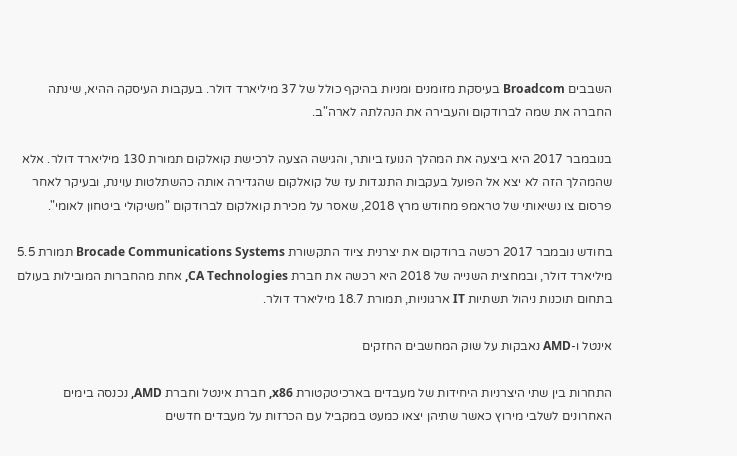השבבים Broadcom בעיסקת מזומנים ומניות בהיקף כולל של 37 מיליארד דולר. בעקבות העיסקה ההיא, שינתה החברה את שמה לברודקום והעבירה את הנהלתה לארה"ב.

בנובמבר 2017 היא ביצעה את המהלך הנועז ביותר, והגישה הצעה לרכישת קואלקום תמורת 130 מיליארד דולר. אלא שהמהלך הזה לא יצא אל הפועל בעקבות התנגדות עז של קואלקום שהגדירה אותה כהשתלטות עוינת, ובעיקר לאחר פרסום צו נשיאותי של טראמפ מחודש מרץ 2018, שאסר על מכירת קואלקום לברודקום "משיקולי ביטחון לאומי".

בחודש נובמבר 2017 רכשה ברודקום את יצרנית ציוד התקשורת Brocade Communications Systems תמורת 5.5 מיליארד דולר, ובמחצית השנייה של 2018 היא רכשה את חברת CA Technologies, אחת מהחברות המובילות בעולם בתחום תוכנות ניהול תשתיות IT ארגוניות, תמורת 18.7 מיליארד דולר.

אינטל ו-AMD נאבקות על שוק המחשבים החזקים

התחרות בין שתי היצרניות היחידות של מעבדים בארכיטקטורת x86, חברת אינטל וחברת AMD, נכנסה בימים האחרונים לשלבי מירוץ כאשר שתיהן יצאו כמעט במקביל עם הכרזות על מעבדים חדשים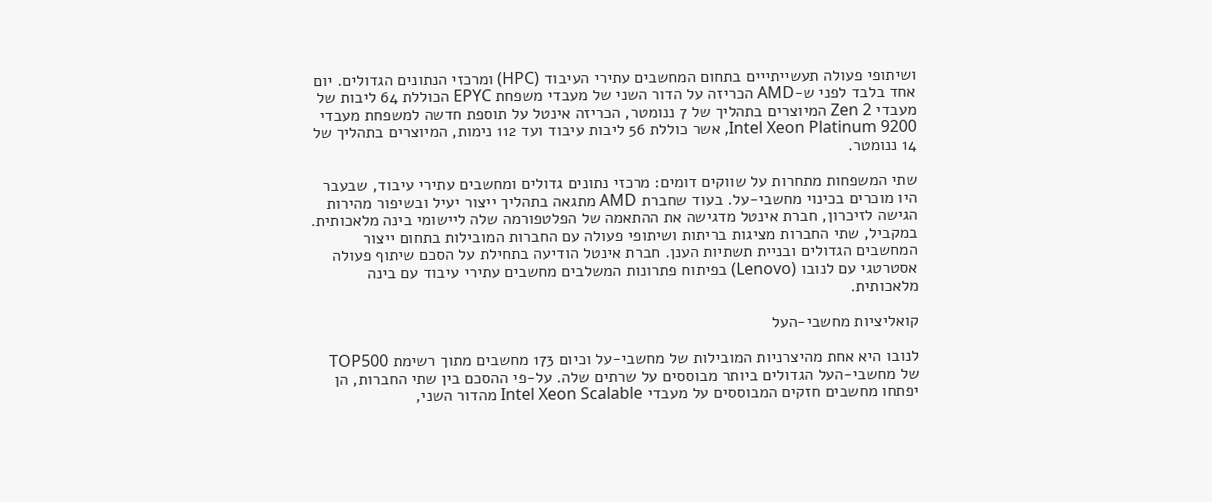ושיתופי פעולה תעשייתייים בתחום המחשבים עתירי העיבוד (HPC) ומרכזי הנתונים הגדולים. יום אחד בלבד לפני ש-AMD הכריזה על הדור השני של מעבדי משפחת EPYC הכוללת 64 ליבות של מעבדי Zen 2 המיוצרים בתהליך של 7 ננומטר, הכריזה אינטל על תוספת חדשה למשפחת מעבדי Intel Xeon Platinum 9200, אשר כוללת 56 ליבות עיבוד ועד 112 נימות, המיוצרים בתהליך של 14 ננומטר.

שתי המשפחות מתחרות על שווקים דומים: מרכזי נתונים גדולים ומחשבים עתירי עיבוד, שבעבר היו מוכרים בכינוי מחשבי-על. בעוד שחברת AMD מתגאה בתהליך ייצור יעיל ובשיפור מהירות הגישה לזיכרון, חברת אינטל מדגישה את ההתאמה של הפלטפורמה שלה ליישומי בינה מלאכותית. במקביל, שתי החברות מציגות בריתות ושיתופי פעולה עם החברות המובילות בתחום ייצור המחשבים הגדולים ובניית תשתיות הענן. חברת אינטל הודיעה בתחילת על הסכם שיתוף פעולה אסטרטגי עם לנובו (Lenovo) בפיתוח פתרונות המשלבים מחשבים עתירי עיבוד עם בינה מלאכותית.

קואליציות מחשבי-העל

לנובו היא אחת מהיצרניות המובילות של מחשבי-על וכיום 173 מחשבים מתוך רשימת TOP500 של מחשבי-העל הגדולים ביותר מבוססים על שרתים שלה. על-פי ההסכם בין שתי החברות, הן יפתחו מחשבים חזקים המבוססים על מעבדי Intel Xeon Scalable מהדור השני,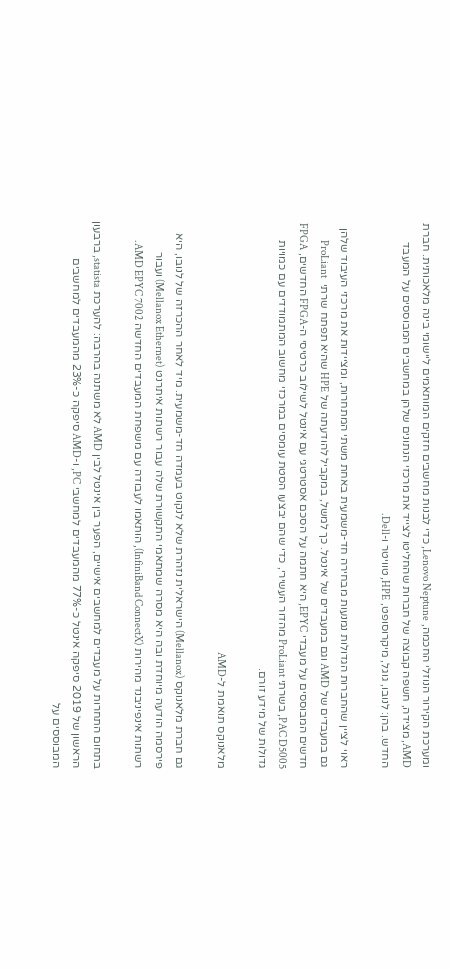ומערכת הקירור הנוזלי החכמה, Lenovo Neptune, כדי לבנות מחשבים חזקים המותאמים ליישומי בינה מלאכותית. חברת AMD, מצידה, חשפה קבוצה של חברות שהחליטו לצייד את מרכזי הנתונים שלהן במחשבים המבוססים על המעבד החדש. בהן: לנובו, גוגל, מיקרוסופט, HPE, טוויטר ו-Dell.

ראוי לציין שהחברות הגדולות נמנעות מבחירה חד-משמעית באחת משתי המתחרות, ומציידות את מרכזי העיבוד שלהן גם במעבדים של AMD וגם במעבדים של אינטל. כך למשל, במקביל להודעתה של HPE שהיא תפתח שרתי  ProLiant חדשים המבוססים על מעבדי EPYC, היא חתמה על הסכם אסטרטגי עם אינטל לשילוב כרטיסי ה-FPGA החדשים, FPGA PAC D5005, בשרתי ProLiant מהדור העשירי, כדי שהם יבצעו הסטת עומסים במרכזי מחשוב המתמודדים עם כמויות גדולות של מידע זורם.

מלאנוקס תואמת ל-AMD

גם חברת מלאנוקס (Mellanox) הישראלית נזהרת שלא לנקוט בעמדה חד-משמעית. מיד לאחר ההכרזה של לנובו, היא פירסמה הודעה מיוחדת ובה היא מסרה שמתאמי התקשורת שלה עבור רשתות איתרנט (Mellanox Ethernet) ועבור רשתות אינפיניבנד מהירות (InfiniBand ConnectX), הותאמו לעבודה עם משפחת המעבדים החדשה AMD EPYC 7002.

בתחום התחרות על מעבדים למחשבים אישיים, הפער בין אינטל לבין AMD לא משתנה בהרבה: להערכת statista, ברבעון הראשון של 2019 סיפקה אינטל כ-77% מהמעבדים למחשבי PC, ו-AMD סיפקה כ-23% מהמעבדים למחשבים המבוססים על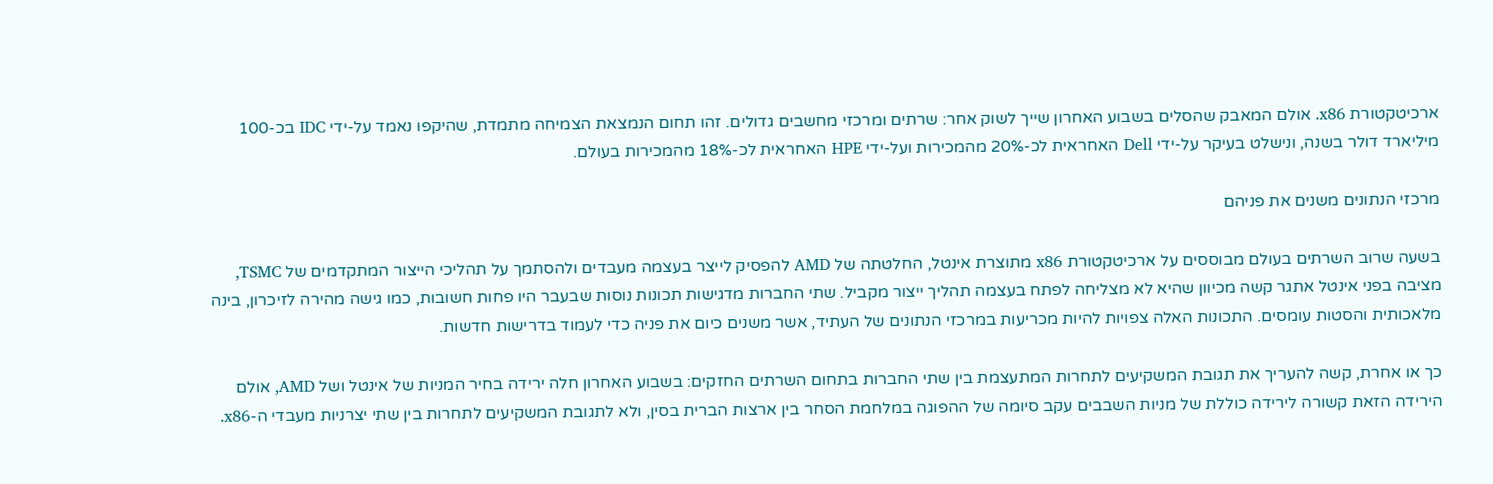ארכיטקטורת x86. אולם המאבק שהסלים בשבוע האחרון שייך לשוק אחר: שרתים ומרכזי מחשבים גדולים. זהו תחום הנמצאת הצמיחה מתמדת, שהיקפו נאמד על-ידי IDC בכ-100 מיליארד דולר בשנה, ונישלט בעיקר על-ידי Dell האחראית לכ-20% מהמכירות ועל-ידי HPE האחראית לכ-18% מהמכירות בעולם.

מרכזי הנתונים משנים את פניהם

בשעה שרוב השרתים בעולם מבוססים על ארכיטקטורת x86 מתוצרת אינטל, החלטתה של AMD להפסיק לייצר בעצמה מעבדים ולהסתמך על תהליכי הייצור המתקדמים של TSMC, מציבה בפני אינטל אתגר קשה מכיוון שהיא לא מצליחה לפתח בעצמה תהליך ייצור מקביל. שתי החברות מדגישות תכונות נוסות שבעבר היו פחות חשובות, כמו גישה מהירה לזיכרון, בינה מלאכותית והסטות עומסים. התכונות האלה צפויות להיות מכריעות במרכזי הנתונים של העתיד, אשר משנים כיום את פניה כדי לעמוד בדרישות חדשות.

כך או אחרת, קשה להעריך את תגובת המשקיעים לתחרות המתעצמת בין שתי החברות בתחום השרתים החזקים: בשבוע האחרון חלה ירידה בחיר המניות של אינטל ושל AMD, אולם הירידה הזאת קשורה לירידה כוללת של מניות השבבים עקב סיומה של ההפוגה במלחמת הסחר בין ארצות הברית בסין, ולא לתגובת המשקיעים לתחרות בין שתי יצרניות מעבדי ה-x86.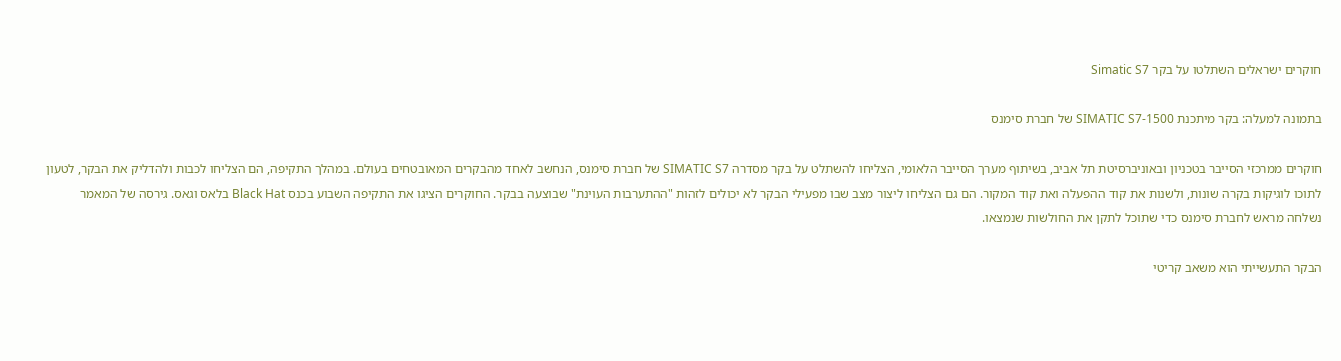חוקרים ישראלים השתלטו על בקר Simatic S7

בתמונה למעלה: בקר מיתכנת SIMATIC S7-1500 של חברת סימנס

חוקרים ממרכזי הסייבר בטכניון ובאוניברסיטת תל אביב, בשיתוף מערך הסייבר הלאומי, הצליחו להשתלט על בקר מסדרה SIMATIC S7 של חברת סימנס, הנחשב לאחד מהבקרים המאובטחים בעולם. במהלך התקיפה, הם הצליחו לכבות ולהדליק את הבקר, לטעון לתוכו לוגיקות בקרה שונות, ולשנות את קוד ההפעלה ואת קוד המקור. הם גם הצליחו ליצור מצב שבו מפעילי הבקר לא יכולים לזהות "ההתערבות העוינת" שבוצעה בבקר. החוקרים הציגו את התקיפה השבוע בכנס Black Hat בלאס וגאס. גירסה של המאמר נשלחה מראש לחברת סימנס כדי שתוכל לתקן את החולשות שנמצאו.

הבקר התעשייתי הוא משאב קריטי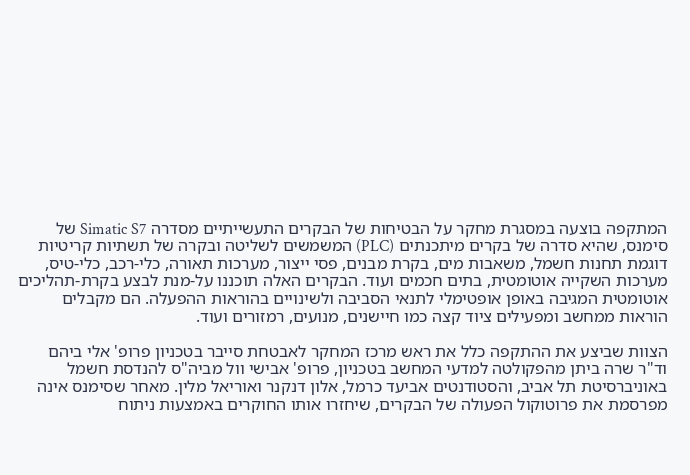המתקפה בוצעה במסגרת מחקר על הבטיחות של הבקרים התעשייתיים מסדרה Simatic S7 של סימנס, שהיא סדרה של בקרים מיתכנתים (PLC) המשמשים לשליטה ובקרה של תשתיות קריטיות דוגמת תחנות חשמל, משאבות מים, בקרת מבנים, פסי ייצור, מערכות תאורה, כלי-רכב, כלי-טיס, מערכות השקייה אוטומטית, בתים חכמים ועוד. הבקרים האלה תוכננו על-מנת לבצע בקרת-תהליכים אוטומטית המגיבה באופן אופטימלי לתנאי הסביבה ולשינויים בהוראות ההפעלה. הם מקבלים הוראות ממחשב ומפעילים ציוד קצה כמו חיישנים, מנועים, רמזורים ועוד.

הצוות שביצע את ההתקפה כלל את ראש מרכז המחקר לאבטחת סייבר בטכניון פרופ' אלי ביהם וד"ר שרה ביתן מהפקולטה למדעי המחשב בטכניון, פרופ' אבישי וול מביה"ס להנדסת חשמל באוניברסיטת תל אביב, והסטודנטים אביעד כרמל, אלון דנקנר ואוריאל מלין. מאחר שסימנס אינה מפרסמת את פרוטוקול הפעולה של הבקרים, שיחזרו אותו החוקרים באמצעות ניתוח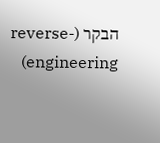הבקר (reverse-engineering)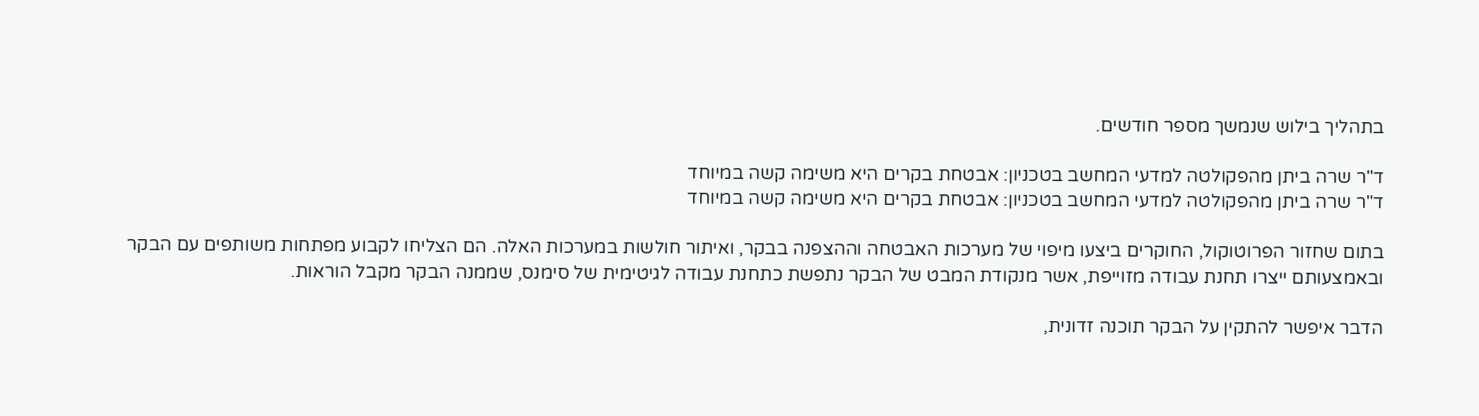בתהליך בילוש שנמשך מספר חודשים.

ד"ר שרה ביתן מהפקולטה למדעי המחשב בטכניון: אבטחת בקרים היא משימה קשה במיוחד
ד"ר שרה ביתן מהפקולטה למדעי המחשב בטכניון: אבטחת בקרים היא משימה קשה במיוחד

בתום שחזור הפרוטוקול, החוקרים ביצעו מיפוי של מערכות האבטחה וההצפנה בבקר, ואיתור חולשות במערכות האלה. הם הצליחו לקבוע מפתחות משותפים עם הבקר ובאמצעותם ייצרו תחנת עבודה מזוייפת, אשר מנקודת המבט של הבקר נתפשת כתחנת עבודה לגיטימית של סימנס, שממנה הבקר מקבל הוראות.

הדבר איפשר להתקין על הבקר תוכנה זדונית,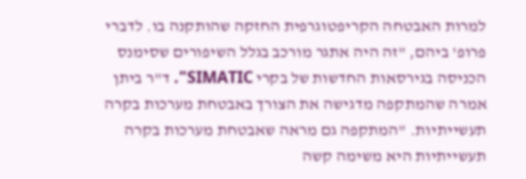למרות האבטחה הקריפטוגרפית החזקה שהותקנה בו. לדברי פרופ' ביהם, "זה היה אתגר מורכב בגלל השיפורים שסימנס הכניסה בגירסאות החדשות של בקרי SIMATIC". ד"ר ביתן אמרה שהמתקפה מדגישה את הצורך באבטחת מערכות בקרה תעשייתיות. "המתקפה גם מראה שאבטחת מערכות בקרה תעשייתיות היא משימה קשה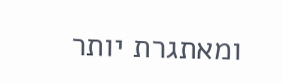ומאתגרת יותר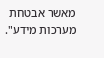מאשר אבטחת מערכות מידע".